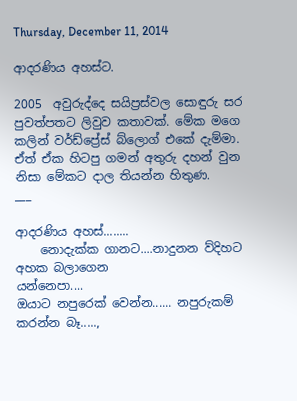Thursday, December 11, 2014

ආදරණිය අහස්ට.

2005  අවුරුද්දෙ සයිප්‍රස්වල සොඳුරු සර පුවත්පතට ලිවුව කතාවක්. මේක මගෙ කලින් වර්ඩ්ප්‍රේස් බ්ලොග් එකේ දැම්මා. ඒත් ඒක හිටපු ගමන් අතුරු දහන් වුන නිසා මේකට දාල තියන්න හිතුණ.
___

ආදරණිය අහස්........
    නොදැක්ක ගානට....නාදුනන ව්දිහට අහක බලාගෙන
යන්නෙපා....
ඔයාට නපුරෙක් වෙන්න...... නපුරුකම් කරන්න බෑ.....,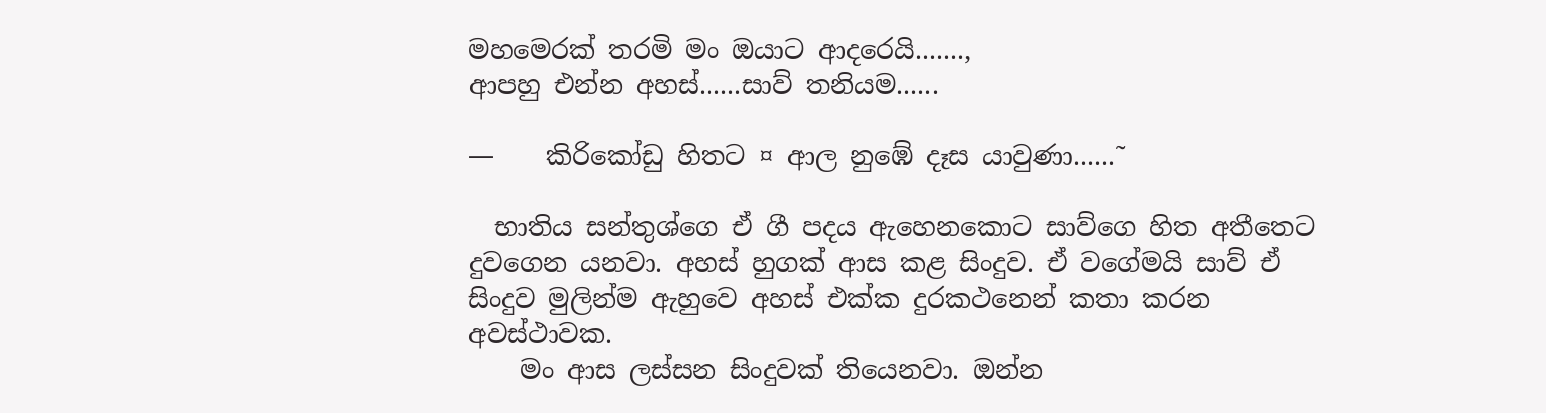මහමෙරක් තරමි මං ඔයාට ආදරෙයි.......,
ආපහු එන්න අහස්......සාව් තනියම......

—    කිරිකෝඩු හිතට ¤ ආල නුඹේ දෑස යාවුණා......˜

  භාතිය සන්තුශ්ගෙ ඒ ගී පදය ඇහෙනකොට සාව්ගෙ හිත අතීතෙට දුවගෙන යනවා. අහස් හුගක් ආස කළ සිංදුව. ඒ වගේමයි සාව් ඒ සිංදුව මුලින්ම ඇහුවෙ අහස් එක්ක දුරකථනෙන් කතා කරන අවස්ථාවක.
    මං ආස ලස්සන සිංදුවක් තියෙනවා. ඔන්න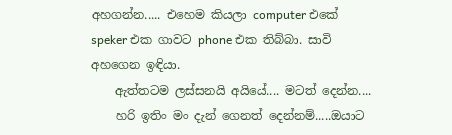අහගන්න..... එහෙම කියලා computer එකේ speker එක ගාවට phone එක තිබ්බා. සාවි අහගෙන ඉඳියා.
    ඇත්තටම ලස්සනයි අයියේ.... මටත් දෙන්න....
    හරි ඉතිං මං දැන් ගෙනත් දෙන්නම්.....ඔයාට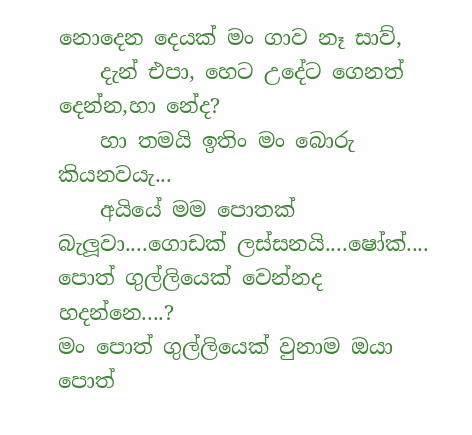නොදෙන දෙයක් මං ගාව නෑ සාව්,
    දැන් එපා, හෙට උදේට ගෙනත් දෙන්න,හා නේද?
    හා තමයි ඉතිං මං බොරු කියනවයැ...
    අයියේ මම පොතක් බැලූවා....ගොඩක් ලස්සනයි....ෂෝක්....
පොත් ගුල්ලියෙක් වෙන්නද හදන්නෙ....?
මං පොත් ගුල්ලියෙක් වුනාම ඔයා පොත්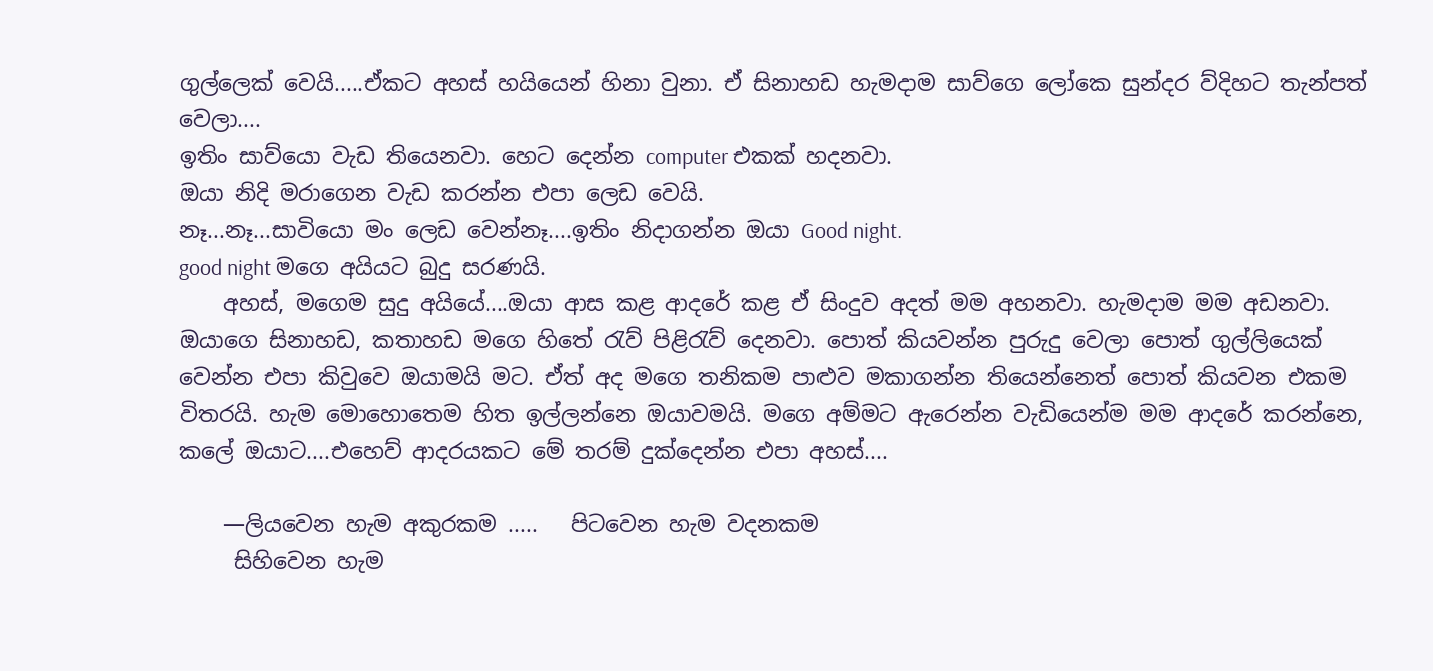ගුල්ලෙක් වෙයි.....ඒකට අහස් හයියෙන් හිනා වුනා. ඒ සිනාහඩ හැමදාම සාව්ගෙ ලෝකෙ සුන්දර ව්දිහට තැන්පත් වෙලා....
ඉතිං සාව්යො වැඩ තියෙනවා. හෙට දෙන්න computer එකක් හදනවා.
ඔයා නිදි මරාගෙන වැඩ කරන්න එපා ලෙඩ වෙයි.
නෑ...නෑ...සාවියො මං ලෙඩ වෙන්නෑ....ඉතිං නිදාගන්න ඔයා Good night.
good night මගෙ අයියට බුදු සරණයි.
    අහස්, මගෙම සුදු අයියේ....ඔයා ආස කළ ආදරේ කළ ඒ සිංදුව අදත් මම අහනවා. හැමදාම මම අඩනවා. ඔයාගෙ සිනාහඩ, කතාහඩ මගෙ හිතේ රැව් පිළිරැව් දෙනවා. පොත් කියවන්න පුරුදු වෙලා පොත් ගුල්ලියෙක් වෙන්න එපා කිවුවෙ ඔයාමයි මට. ඒත් අද මගෙ තනිකම පාළුව මකාගන්න තියෙන්නෙත් පොත් කියවන එකම විතරයි. හැම මොහොතෙම හිත ඉල්ලන්නෙ ඔයාවමයි. මගෙ අම්මට ඇරෙන්න වැඩියෙන්ම මම ආදරේ කරන්නෙ, කලේ ඔයාට....එහෙව් ආදරයකට මේ තරම් දුක්දෙන්න එපා අහස්....

    —ලියවෙන හැම අකුරකම .....   පිටවෙන හැම වදනකම
     සිහිවෙන හැම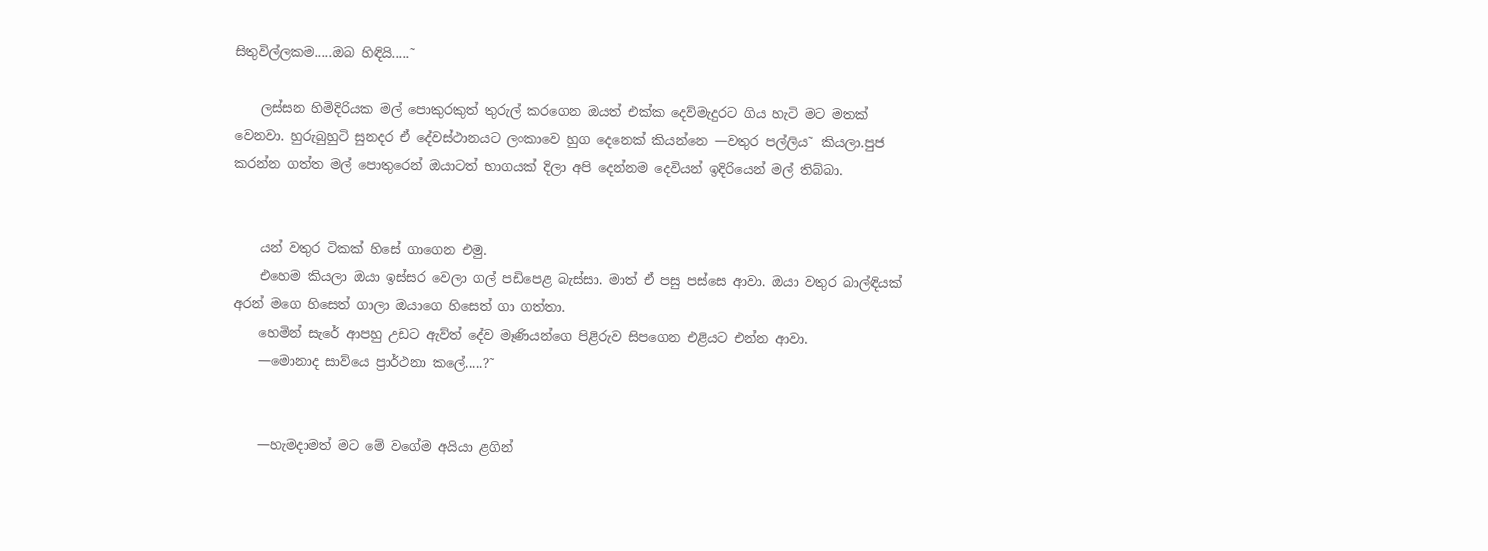සිතුවිල්ලකම.....ඔබ හිඳියි.....˜

    ලස්සන හිමිදිරියක මල් පොකුරකුත් තුරුල් කරගෙන ඔයත් එක්ක දෙව්මැදුරට ගිය හැටි මට මතක් වෙනවා. හුරුබුහුටි සුනදර ඒ දේවස්ථානයට ලංකාවෙ හුග දෙනෙක් කියන්නෙ —වතුර පල්ලිය˜ කියලා.පුජ කරන්න ගත්ත මල් පොතුරෙන් ඔයාටත් භාගයක් දිලා අපි දෙන්නම දෙවියන් ඉදිරියෙන් මල් තිබ්බා.


    යන් වතුර ටිකක් හිසේ ගාගෙන එමු.
    එහෙම කියලා ඔයා ඉස්සර වෙලා ගල් පඩිපෙළ බැස්සා. මාත් ඒ පසු පස්සෙ ආවා. ඔයා වතුර බාල්ඳියක් අරන් මගෙ හිසෙත් ගාලා ඔයාගෙ හිසෙත් ගා ගත්තා.
    හෙමින් සැරේ ආපහු උඩට ඇව්ත් දේව මෑණියන්ගෙ පිළිරුව සිපගෙන එළියට එන්න ආවා.
    —මොනාද සාව්යෙ ප්‍රාර්ථනා කලේ.....?˜


    —හැමදාමත් මට මේ වගේම අයියා ළගින්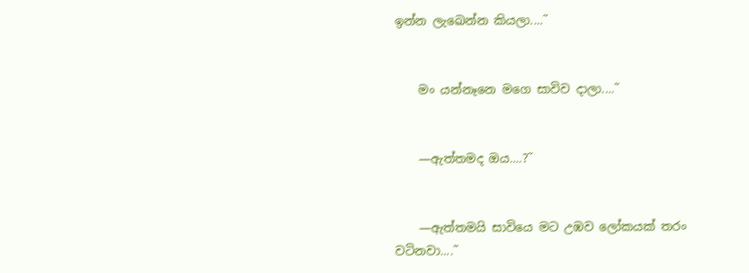ඉන්න ලැඛෙන්න කියලා....˜


    මං යන්නෑනෙ මගෙ සාවිව දාලා....˜


    —ඇත්තමද ඔය....?˜


    —ඇත්තමයි සාවියෙ මට උඹව ලෝකයක් තරං වටිනවා....˜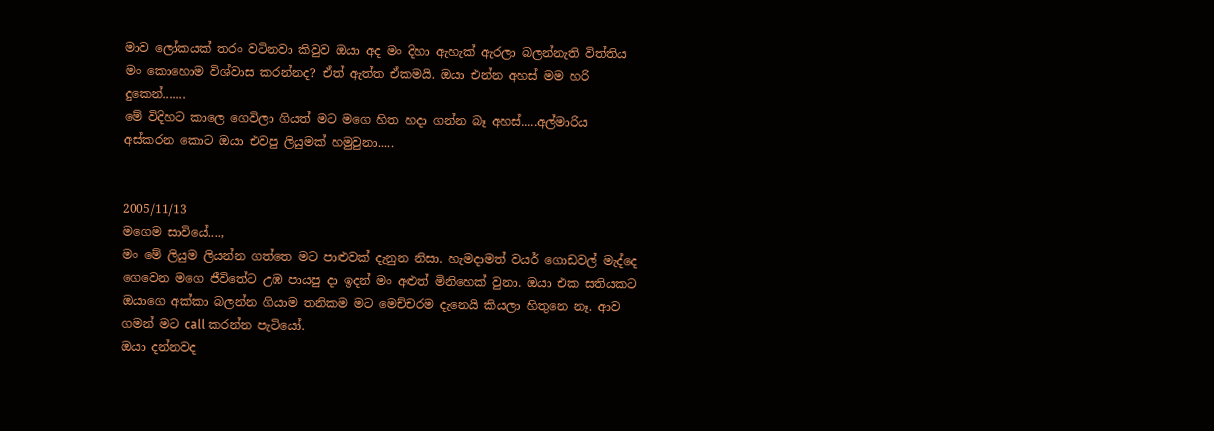මාව ලෝකයක් තරං වටිනවා කිවුව ඔයා අද මං දිහා ඇහැක් ඇරලා බලන්නැති විත්තිය මං කොහොම විශ්වාස කරන්නද? ඒත් ඇත්ත ඒකමයි. ඔයා එන්න අහස් මම හරි දුකෙන්.......
මේ විදිහට කාලෙ ගෙවිලා ගියත් මට මගෙ හිත හදා ගන්න බෑ අහස්.....අල්මාරිය අස්කරන කොට ඔයා එවපු ලියුමක් හමුවුනා.....


2005/11/13
මගෙම සාවියේ....,
මං මේ ලියුම ලියන්න ගත්තෙ මට පාළුවක් දැනුන නිසා. හැමදාමත් වයර් ගොඩවල් මැද්දෙ ගෙවෙන මගෙ ජීවිතේට උඹ පායපු දා ඉදන් මං අළුත් මිනිහෙක් වුනා. ඔයා එක සතියකට ඔයාගෙ අක්කා බලන්න ගියාම තනිකම මට මෙච්චරම දැනෙයි කියලා හිතුනෙ නෑ. ආව ගමන් මට call කරන්න පැටියෝ.
ඔයා දන්නවද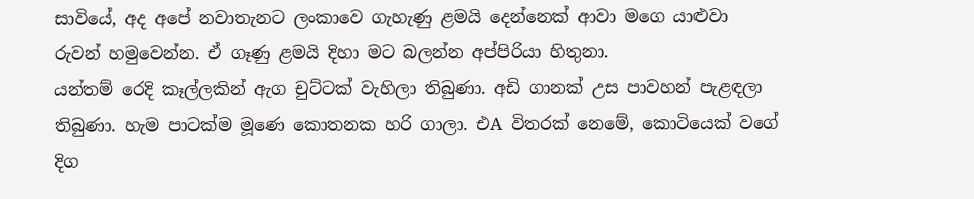සාවියේ, අද අපේ නවාතැනට ලංකාවෙ ගැහැණු ළමයි දෙන්නෙක් ආවා මගෙ යාළුවා රුවන් හමුවෙන්න. ඒ ගෑණු ළමයි දිහා මට බලන්න අප්පිරියා හිතුනා.
යන්තම් රෙදි කෑල්ලකින් ඇග චුට්ටක් වැහිලා තිබුණා. අඩි ගානක් උස පාවහන් පැළඳලා තිබුණා. හැම පාටක්ම මූණෙ කොතනක හරි ගාලා. එA විතරක් නෙමේ, කොටියෙක් වගේ දිග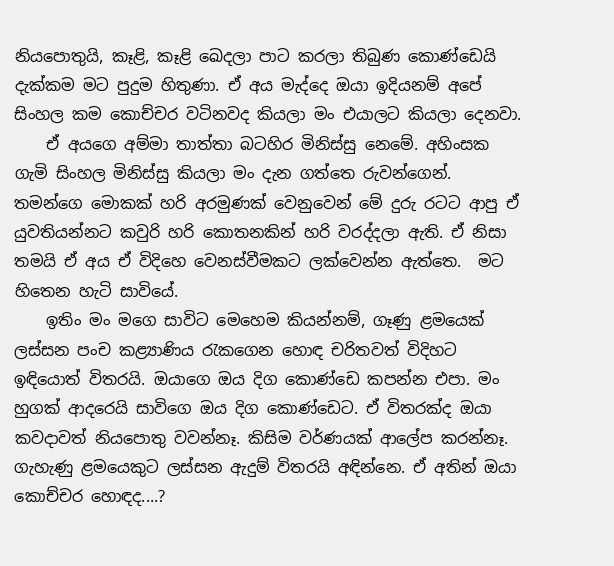නියපොතුයි, කෑළි, කෑළි ඛෙදලා පාට කරලා තිබුණ කොණ්ඩෙයි දැක්කම මට පුදුම හිතුණා. ඒ අය මැද්දෙ ඔයා ඉදියනම් අපේ සිංහල කම කොච්චර වටිනවද කියලා මං එයාලට කියලා දෙනවා.
    ඒ අයගෙ අම්මා තාත්තා බටහිර මිනිස්සු නෙමේ. අහිංසක ගැමි සිංහල මිනිස්සු කියලා මං දැන ගත්තෙ රුවන්ගෙන්. තමන්ගෙ මොකක් හරි අරමුණක් වෙනුවෙන් මේ දුරු රටට ආපු ඒ යුවතියන්නට කවුරි හරි කොතනකින් හරි වරද්දලා ඇති. ඒ නිසා තමයි ඒ අය ඒ විදිහෙ වෙනස්වීමකට ලක්වෙන්න ඇත්තෙ.  මට හිතෙන හැටි සාවියේ.
    ඉතිං මං මගෙ සාවිට මෙහෙම කියන්නම්, ගෑණු ළමයෙක් ලස්සන පංච කළ්‍යාණිය රැකගෙන හොඳ චරිතවත් විදිහට ඉඳියොත් විතරයි. ඔයාගෙ ඔය දිග කොණ්ඩෙ කපන්න එපා. මං හුගක් ආදරෙයි සාවිගෙ ඔය දිග කොණ්ඩෙට. ඒ විතරක්ද ඔයා කවදාවත් නියපොතු වවන්නෑ. කිසිම වර්ණයක් ආලේප කරන්නෑ. ගැහැණු ළමයෙකුට ලස්සන ඇදුම් විතරයි අඳින්නෙ. ඒ අතින් ඔයා කොච්චර හොඳද....?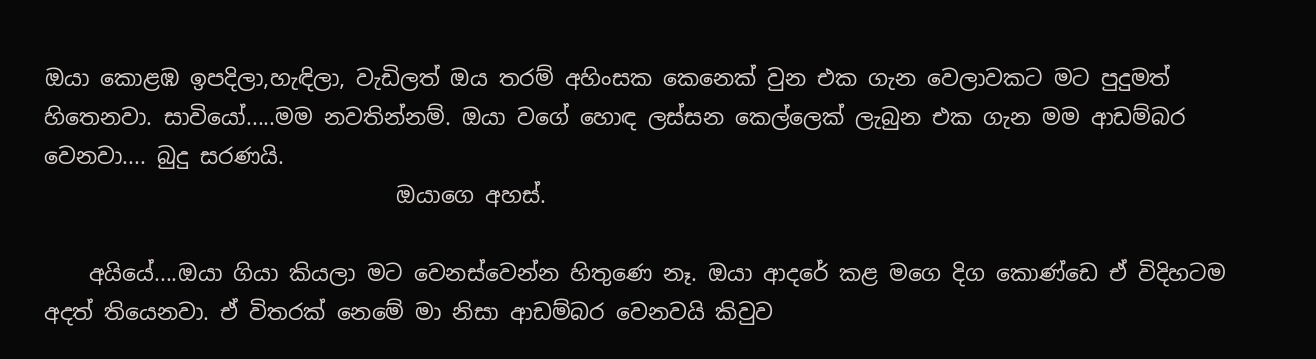ඔයා කොළඹ ඉපදිලා,හැඳිලා, වැඩිලත් ඔය තරම් අහිංසක කෙනෙක් වුන එක ගැන වෙලාවකට මට පුදුමත් හිතෙනවා. සාවියෝ.....මම නවතින්නම්. ඔයා වගේ හොඳ ලස්සන කෙල්ලෙක් ලැබුන එක ගැන මම ආඩම්බර වෙනවා.... බුදු සරණයි.
                                ඔයාගෙ අහස්.

    අයියේ....ඔයා ගියා කියලා මට වෙනස්වෙන්න හිතුණෙ නෑ. ඔයා ආදරේ කළ මගෙ දිග කොණ්ඩෙ ඒ විදිහටම අදත් තියෙනවා. ඒ විතරක් නෙමේ මා නිසා ආඩම්බර වෙනවයි කිවුව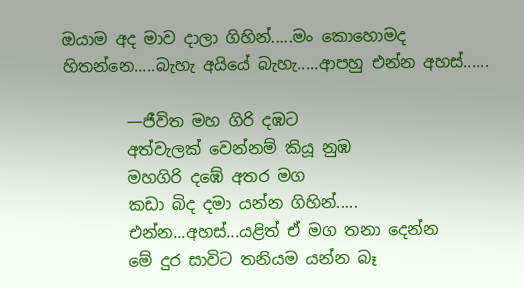ඔයාම අද මාව දාලා ගිහින්.....මං කොහොමද හිතන්නෙ.....බැහැ අයියේ බැහැ.....ආපහු එන්න අහස්......

        —ජීවිත මහ ගිරි දඹට
        අත්වැලක් වෙන්නම් කියූ නුඹ
        මහගිරි දඹේ අතර මග
        කඩා බිද දමා යන්න ගිහින්.....
        එන්න...අහස්...යළිත් ඒ මග තනා දෙන්න
        මේ දුර සාවිට තනියම යන්න බෑ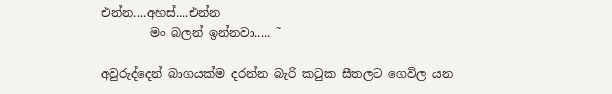එන්න....අහස්....එන්න
        මං බලන් ඉන්නවා..... ˜

අවුරුද්දෙන් බාගයක්ම දරන්න බැරි කටුක සීතලට ගෙවිල යන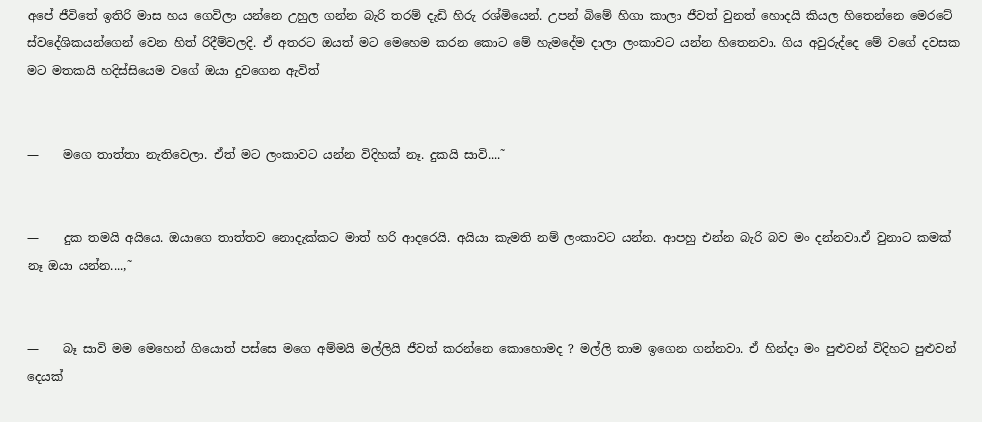අපේ ජීවිතේ ඉතිරි මාස හය ගෙවිලා යන්නෙ උහුල ගන්න බැරි තරම් දැඩි හිරු රශ්මියෙන්. උපන් බිමේ හිගා කාලා ජීවත් වුනත් හොදයි කියල හිතෙන්නෙ මෙරටේ ස්වදේශිකයන්ගෙන් වෙන හිත් රිදීම්වලදි. ඒ අතරට ඔයත් මට මෙහෙම කරන කොට මේ හැමදේම දාලා ලංකාවට යන්න හිතෙනවා. ගිය අවුරුද්දෙ මේ වගේ දවසක මට මතකයි හදිස්සියෙම වගේ ඔයා දුවගෙන ඇවිත්


—    මගෙ තාත්තා නැතිවෙලා. ඒත් මට ලංකාවට යන්න විදිහක් නෑ. දුකයි සාවි....˜


—    දුක තමයි අයියෙ. ඔයාගෙ තාත්තව නොදැක්කට මාත් හරි ආදරෙයි. අයියා කැමති නම් ලංකාවට යන්න. ආපහු එන්න බැරි බව මං දන්නවා.ඒ වුනාට කමක් නෑ ඔයා යන්න....,˜


—    බෑ සාවි මම මෙහෙන් ගියොත් පස්සෙ මගෙ අම්මයි මල්ලියි ජීවත් කරන්නෙ කොහොමද ? මල්ලි තාම ඉගෙන ගන්නවා. ඒ හින්දා මං පුළුවන් විදිහට පුළුවන් දෙයක්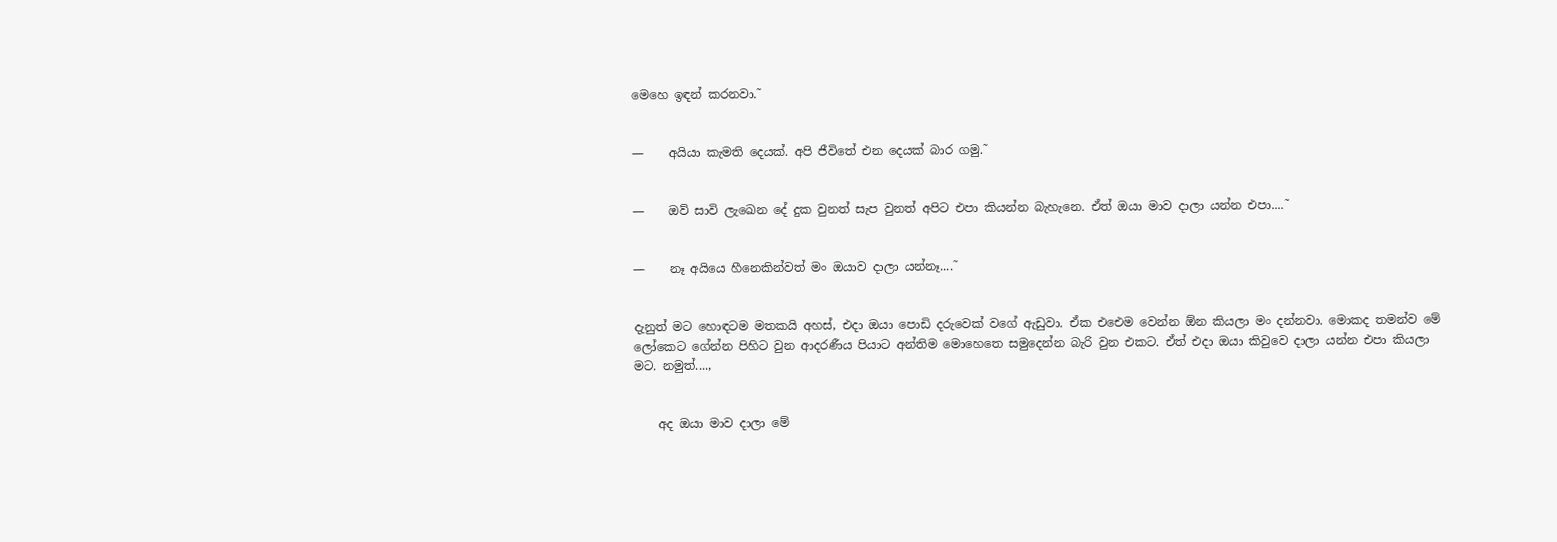මෙහෙ ඉඳන් කරනවා.˜


—    අයියා කැමති දෙයක්. අපි ජීවිතේ එන දෙයක් බාර ගමු.˜


—    ඔව් සාවි ලැඛෙන දේ දුක වුනත් සැප වුනත් අපිට එපා කියන්න බැහැනෙ. ඒත් ඔයා මාව දාලා යන්න එපා....˜


—    නෑ අයියෙ හීනෙකින්වත් මං ඔයාව දාලා යන්නෑ....˜


දැනුත් මට හොඳටම මතකයි අහස්, එදා ඔයා පොඩි දරුවෙක් වගේ ඇඩුවා. ඒක එඓම වෙන්න ඕන කියලා මං දන්නවා. මොකද තමන්ව මේ ලෝකෙට ගේන්න පිහිට වුන ආදරණීය පියාට අන්තිම මොහෙතෙ සමුදෙන්න බැරි වුන එකට. ඒත් එදා ඔයා කිවුවෙ දාලා යන්න එපා කියලා මට. නමුත්....,


    අද ඔයා මාව දාලා මේ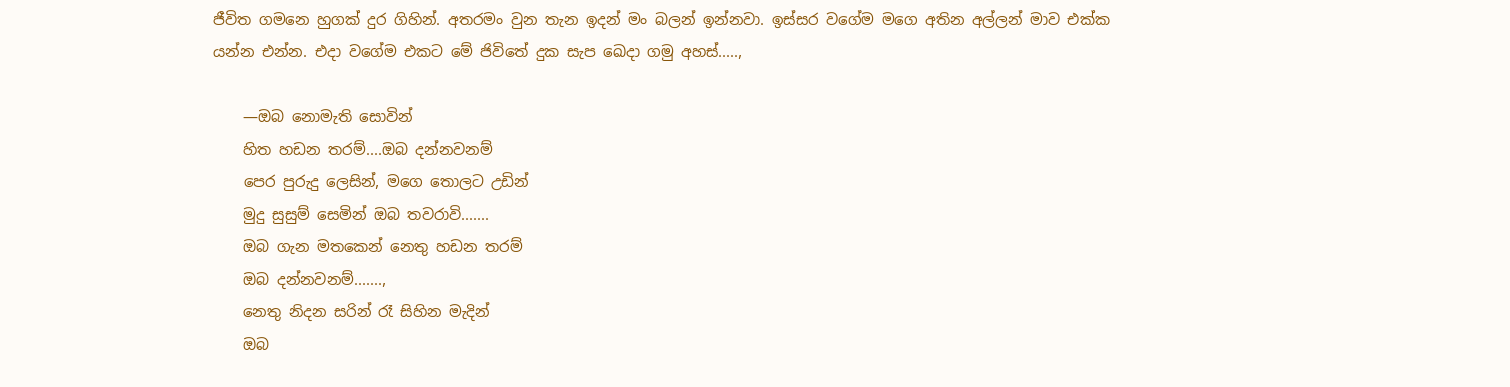ජීවිත ගමනෙ හුගක් දුර ගිහින්. අතරමං වුන තැන ඉදන් මං බලන් ඉන්නවා. ඉස්සර වගේම මගෙ අතින අල්ලන් මාව එක්ක යන්න එන්න. එදා වගේම එකට මේ ජිවිතේ දුක සැප ඛෙදා ගමු අහස්.....,

    —ඔබ නොමැති සොවින්
    හිත හඩන තරම්....ඔබ දන්නවනම්
    පෙර පුරුදු ලෙසින්, මගෙ තොලට උඩින්
    මුදු සුසුම් සෙමින් ඔබ තවරාවි.......
    ඔබ ගැන මතකෙන් නෙතු හඩන තරම්
    ඔබ දන්නවනම්.......,
    නෙතු නිදන සරින් රෑ සිහින මැදින්
    ඔබ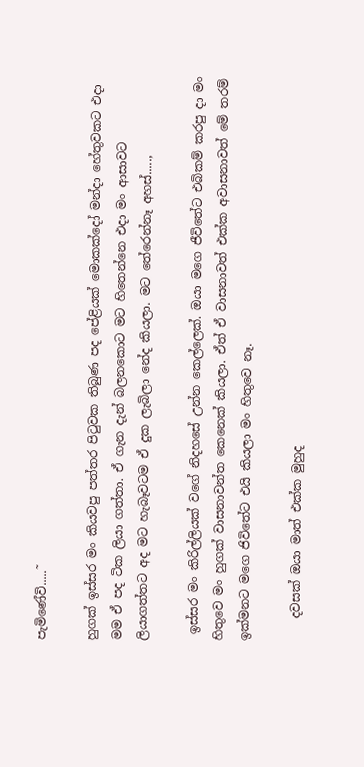පැමිණේවි.....˜

හුගක් ඉස්සර මං කියවපු පත්තර පිටුවක තිබුණ පද පේළියක් මොකක්දෝ මන්දා හේතුවකට එදා මම ඒ පද ටික ලියා ගත්තා. ඒ ගැන දැන් බලනකොට මට හිතෙන්නෙ එදා මං ආසාවට ලියාගත්තට අද මට හැබෑවටම ඒ දුක ලැබිලා නේද කියලා. මට තේරෙන්නෑ අහස්.....,

 ඉස්සර මං කිරිල්ලියක් වගේ නිදහසේ උන්න කෙල්ලෙක්. ඔයා මගෙ ජීවිතේට එබිකම් කරපු දා මං හිතුවෙ මං හුගක් වාසනාවන්ත කෙනෙක් කියලා. ඒත් ඒ වාසනාවත් එක්ක අවාසනාවත් මේ තරම් ඉක්මනට මගෙ ජිවිතේට එයි කියලා මං හිතුවෙ නෑ.

    දවසක් ඔයා මාත් එක්ක මුහුද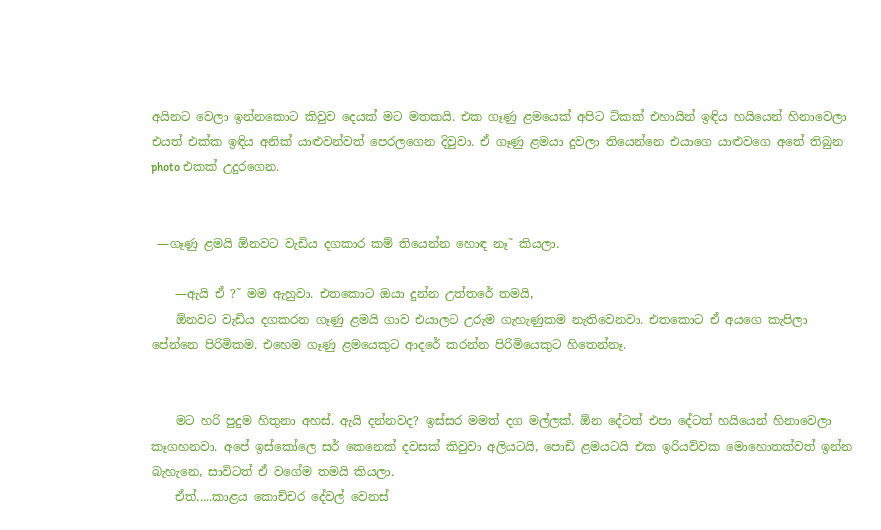අයිනට වෙලා ඉන්නකොට කිවුව දෙයක් මට මතකයි. එක ගෑණු ළමයෙක් අපිට ට්කක් එහායින් ඉඳිය හයියෙන් හිනාවෙලා එයත් එක්ක ඉඳිය අනික් යාළුවන්වත් පෙරලගෙන දිවුවා. ඒ ගෑණු ළමයා දුවලා තියෙන්නෙ එයාගෙ යාළුවගෙ අතේ තිබුන photo එකක් උදුරගෙන.


 —ගෑණු ළමයි ඕනවට වැඩිය දගකාර කම් තියෙන්න හොඳ නෑ˜ කියලා.

    —ඇයි ඒ ?˜ මම ඇහුවා. එතකොට ඔයා දුන්න උත්තරේ තමයි,
    ඕනවට වැඩිය දගකරන ගෑණු ළමයි ගාව එයාලට උරුම ගැහැණුකම නැතිවෙනවා. එතකොට ඒ අයගෙ කැපිලා පේන්නෙ පිරිමිකම. එහෙම ගෑණු ළමයෙකුට ආදරේ කරන්න පිරිමියෙකුට හිතෙන්නෑ.


    මට හරි පුදුම හිතුනා අහස්. ඇයි දන්නවද? ඉස්සර මමත් දග මල්ලක්. ඕන දේටත් එපා දේටත් හයියෙන් හිනාවෙලා කෑගහනවා. අපේ ඉස්කෝලෙ සර් කෙනෙක් දවසක් කිවුවා අලියටයි, පොඩි ළමයටයි එක ඉරියව්වක මොහොතක්වත් ඉන්න බැහැනෙ, සාවිටත් ඒ වගේම තමයි කියලා.
    ඒත්.....කාළය කොච්චර දේවල් වෙනස්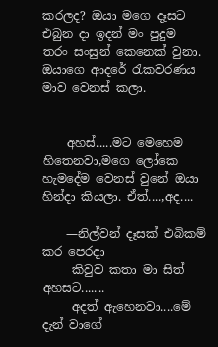කරලද? ඔයා මගෙ දෑසට එබුන දා ඉදන් මං පුදුම තරං සංසුන් කෙනෙක් වුනා. ඔයාගෙ ආදරේ රැකවරණය මාව වෙනස් කලා.


    අහස්.....මට මෙහෙම හිතෙනවා,මගෙ ලෝකෙ හැමදේම වෙනස් වුනේ ඔයා හින්දා කියලා. ඒත්....,අද....

    —නිල්වන් දෑසක් එබිකම් කර පෙරදා
     කිවුව කතා මා සිත් අහසට.......
     අදත් ඇහෙනවා....මේ දැන් වාගේ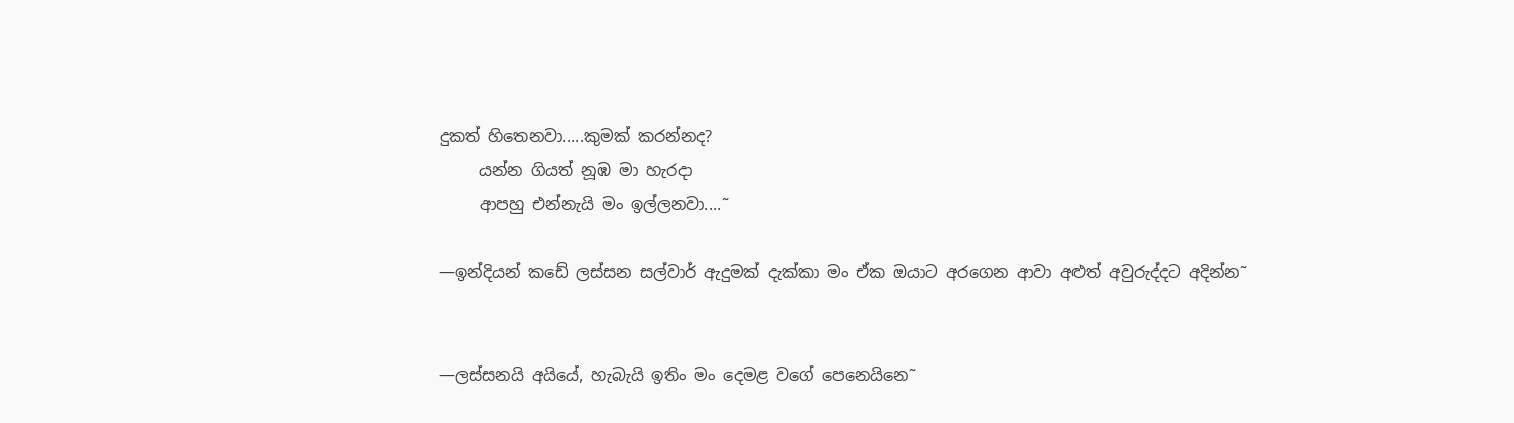දුකත් හිතෙනවා.....කුමක් කරන්නද?
     යන්න ගියත් නූඹ මා හැරදා
     ආපහු එන්නැයි මං ඉල්ලනවා....˜

—ඉන්දියන් කඩේ ලස්සන සල්වාර් ඇදුමක් දැක්කා මං ඒක ඔයාට අරගෙන ආවා අළුත් අවුරුද්දට අදින්න˜


—ලස්සනයි අයියේ, හැබැයි ඉතිං මං දෙමළ වගේ පෙනෙයිනෙ˜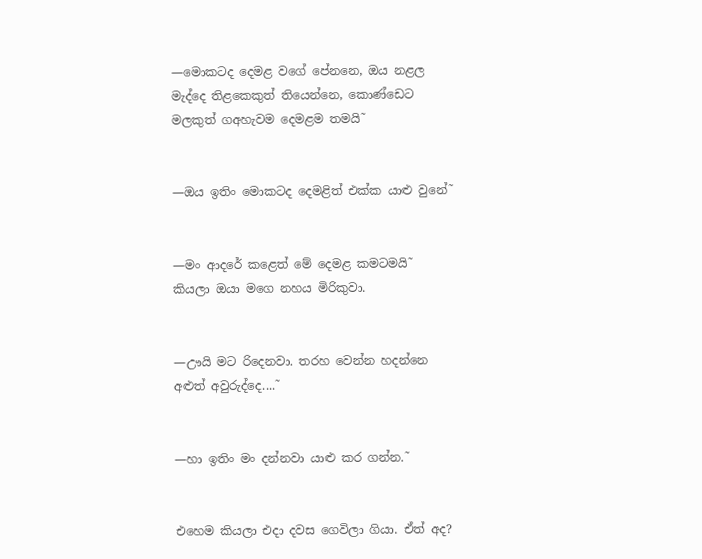—මොකටද දෙමළ වගේ පේනනෙ, ඔය නළල මැද්දෙ තිළකෙකුත් තියෙන්නෙ, කොණ්ඩෙට මලකුත් ගඅහැවම දෙමළම තමයි˜


—ඔය ඉතිං මොකටද දෙමළිත් එක්ක යාළු වුනේ˜


—මං ආදරේ කළෙත් මේ දෙමළ කමටමයි˜ කියලා ඔයා මගෙ නහය මිරිකුවා.


—ඌයි මට රිදෙනවා. තරහ වෙන්න හදන්නෙ අළුත් අවුරුද්දෙ....˜


—හා ඉතිං මං දන්නවා යාළු කර ගන්න.˜


එහෙම කියලා එදා දවස ගෙවිලා ගියා. ඒත් අද?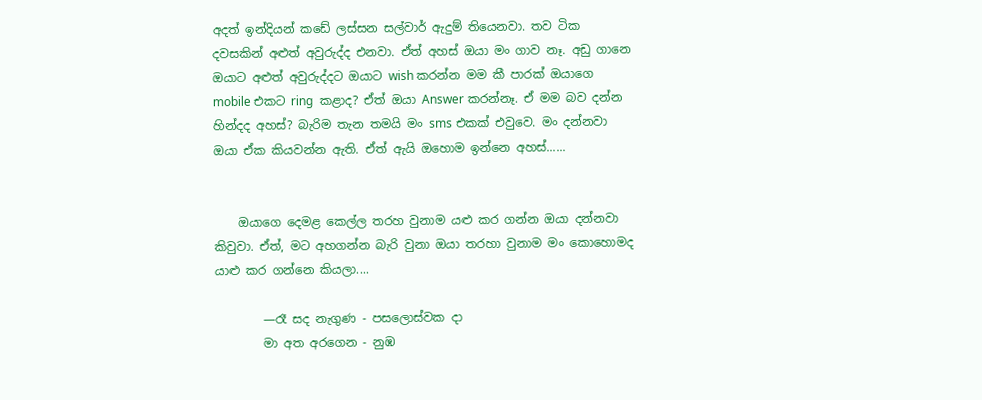අදත් ඉන්දියන් කඩේ ලස්සන සල්වාර් ඇදුම් තියෙනවා. තව ටික දවසකින් අළුත් අවුරුද්ද එනවා. ඒත් අහස් ඔයා මං ගාව නෑ. අඩු ගානෙ ඔයාට අළුත් අවුරුද්දට ඔයාට wish කරන්න මම කී පාරක් ඔයාගෙ mobile එකට ring  කළාද? ඒත් ඔයා Answer කරන්නෑ. ඒ මම බව දන්න හින්දද අහස්? බැරිම තැන තමයි මං sms එකක් එවුවෙ. මං දන්නවා ඔයා ඒක කියවන්න ඇති. ඒත් ඇයි ඔහොම ඉන්නෙ අහස්......


    ඔයාගෙ දෙමළ කෙල්ල තරහ වුනාම යළු කර ගන්න ඔයා දන්නවා කිවුවා. ඒත්, මට අහගන්න බැරි වුනා ඔයා තරහා වුනාම මං කොහොමද යාළු කර ගන්නෙ කියලා....

        —රෑ සද නැගුණ - පසලොස්වක දා
        මා අත අරගෙන - නුඹ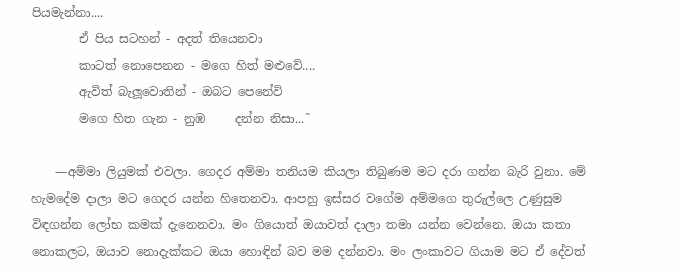පියමැන්නා....
        ඒ පිය සටහන් - අදත් තියෙනවා
        කාටත් නොපෙනන - මගෙ හිත් මළුවේ....
        ඇවිත් බැලූවොතින් - ඔබට පෙනේවි
        මගෙ හිත ගැන - නුඹ     දන්න නිසා...˜

    —අම්මා ලියුමක් එවලා. ගෙදර අම්මා තනියම කියලා තිබුණම මට දරා ගන්න බැරි වුනා. මේ හැමදේම දාලා මට ගෙදර යන්න හිතෙනවා. ආපහු ඉස්සර වගේම අම්මගෙ තුරුල්ලෙ උණුසුම විඳගන්න ලෝභ කමක් දැනෙනවා. මං ගියොත් ඔයාවත් දාලා තමා යන්න වෙන්නෙ. ඔයා කතා නොකලට, ඔයාව නොදැක්කට ඔයා හොඳින් බව මම දන්නවා. මං ලංකාවට ගියාම මට ඒ දේවත්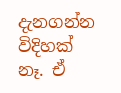දැනගන්න විදිහක් නෑ. ඒ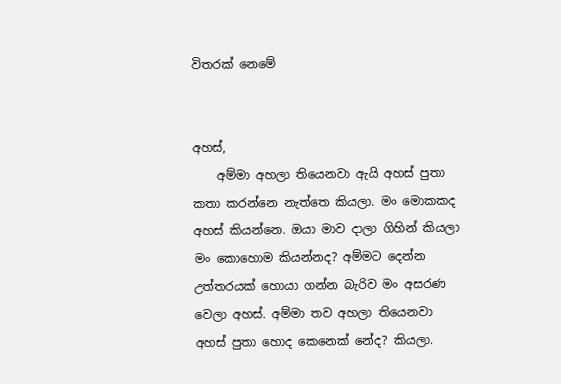විතරක් නෙමේ


අහස්,
    අම්මා අහලා තියෙනවා ඇයි අහස් පුතා කතා කරන්නෙ නැත්තෙ කියලා. මං මොකකද අහස් කියන්නෙ. ඔයා මාව දාලා ගිහින් කියලා මං කොහොම කියන්නද? අම්මට දෙන්න උත්තරයක් හොයා ගන්න බැරිව මං අසරණ වෙලා අහස්. අම්මා තව අහලා තියෙනවා අහස් පුතා හොද කෙනෙක් නේද? කියලා.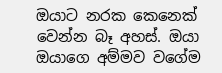ඔයාට නරක කෙනෙක් වෙන්න බෑ අහස්. ඔයා ඔයාගෙ අම්මව වගේම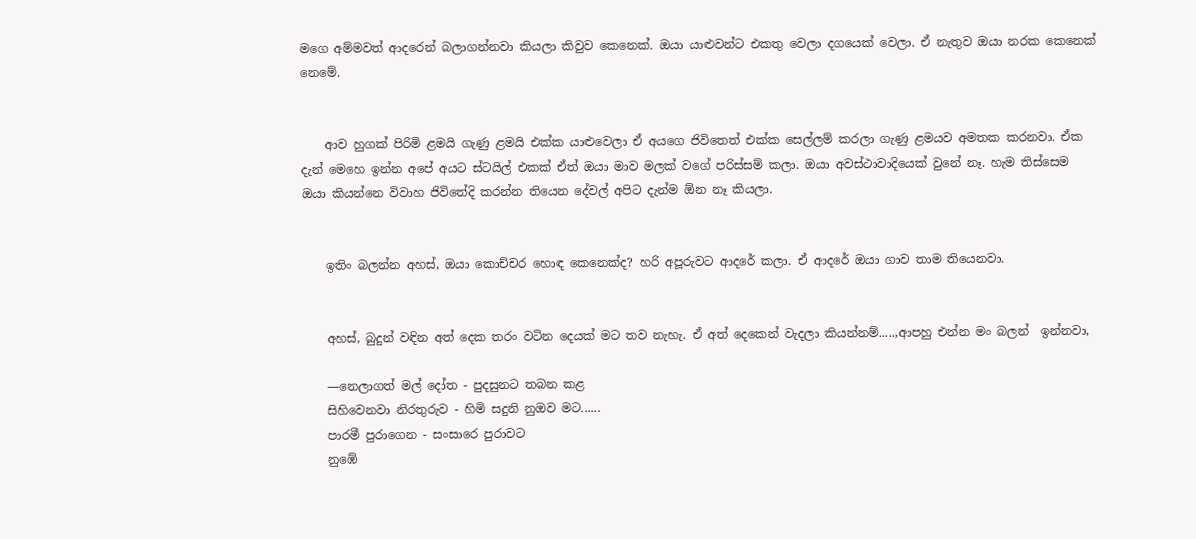මගෙ අම්මවත් ආදරෙන් බලාගන්නවා කියලා කිවුව කෙනෙක්. ඔයා යාළුවන්ට එකතු වෙලා දගයෙක් වෙලා. ඒ නැතුව ඔයා නරක කෙනෙක් නෙමේ.


    ආව හුගක් පිරිමි ළමයි ගැණු ළමයි එක්ක යාළුවෙලා ඒ අයගෙ ජිවිතෙත් එක්ක සෙල්ලම් කරලා ගැණු ළමයව අමතක කරනවා. ඒක දැන් මෙහෙ ඉන්න අපේ අයට ස්ටයිල් එකක් ඒත් ඔයා මාව මලක් වගේ පරිස්සම් කලා. ඔයා අවස්ථාවාදියෙක් වුනේ නෑ. හැම තිස්සෙම ඔයා කියන්නෙ විවාහ ජිවිතේදි කරන්න තියෙන දේවල් අපිට දැන්ම ඕන නෑ කියලා.


    ඉතිං බලන්න අහස්, ඔයා කොච්චර හොඳ කෙනෙක්ද? හරි අපූරුවට ආදරේ කලා. ඒ ආදරේ ඔයා ගාව තාම තියෙනවා.


    අහස්, බුදුන් වඳින අත් දෙක තරං වටින දෙයක් මට තව නැහැ. ඒ අත් දෙකෙන් වැදලා කියන්නම්.....,ආපහු එන්න මං බලන්  ඉන්නවා,

    —නෙලාගත් මල් දෝත - පුදසුනට තබන කළ
    සිහිවෙනවා නිරතුරුව - හිමි සදුනි නුඔව මට......
    පාරමී පුරාගෙන - සංසාරෙ පුරාවට
    නුඹේ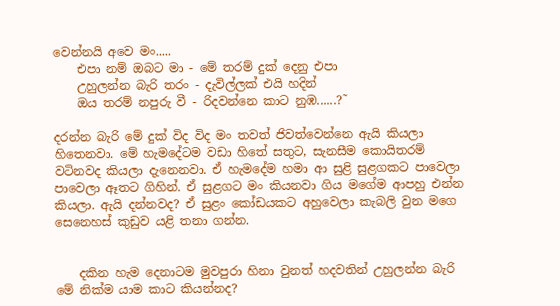වෙන්නයි අවෙ මං.....
    එපා නම් ඔබට මා - මේ තරම් දුක් දෙනු එපා
    උහුලන්න බැරි තරං - දැවිල්ලක් එයි හදින්
    ඔය තරම් නපුරු වී - රිදවන්නෙ කාට නුඹ......?˜

දරන්න බැරි මේ දුක් විද විද මං තවත් ජිවත්වෙන්නෙ ඇයි කියලා හිතෙනවා. මේ හැමදේටම වඩා හිතේ සතුට, සැනසීම කොයිතරම් වටිනවද කියලා දැනෙනවා. ඒ හැමදේම හමා ආ සුළි සුළගකට පාවෙලා පාවෙලා ඈතට ගිහින්. ඒ සුළගට මං කියනවා ගිය මගේම ආපහු එන්න කියලා. ඇයි දන්නවද? ඒ සුළං කෝඩයකට අහුවෙලා කැබලි වුන මගෙ සෙනෙහස් කුඩුව යළි තනා ගන්න.


    දකින හැම දෙනාටම මුවපුරා හිනා වුනත් හදවතින් උහුලන්න බැරි මේ නික්ම යාම කාට කියන්නද?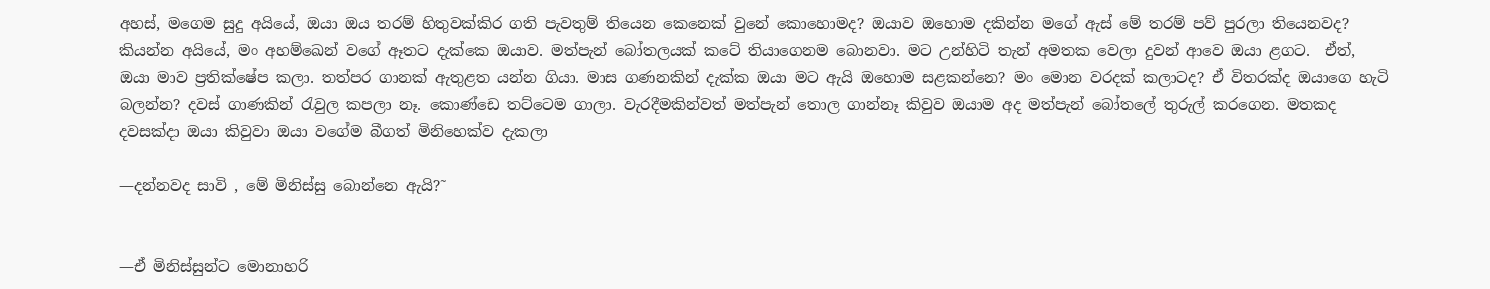අහස්, මගෙම සුදු අයියේ, ඔයා ඔය තරම් හිතුවක්කිර ගති පැවතුම් තියෙන කෙනෙක් වුනේ කොහොමද? ඔයාව ඔහොම දකින්න මගේ ඇස් මේ තරම් පව් පුරලා තියෙනවද? කියන්න අයියේ, මං අහම්ඛෙන් වගේ ඈතට දැක්කෙ ඔයාව. මත්පැන් බෝතලයක් කටේ තියාගෙනම බොනවා. මට උන්හිටි තැන් අමතක වෙලා දුවන් ආවෙ ඔයා ළගට.  ඒත්, ඔයා මාව ප්‍රතික්ෂේප කලා. තත්පර ගානක් ඇතුළත යන්න ගියා. මාස ගණනකින් දැක්ක ඔයා මට ඇයි ඔහොම සළකන්නෙ? මං මොන වරදක් කලාටද? ඒ විතරක්ද ඔයාගෙ හැටි බලන්න? දවස් ගාණකින් රැවුල කපලා නෑ. කොණ්ඩෙ තට්ටෙම ගාලා. වැරදීමකින්වත් මත්පැන් තොල ගාන්නෑ කිවුව ඔයාම අද මත්පැන් බෝතලේ තුරුල් කරගෙන. මතකද දවසක්දා ඔයා කිවුවා ඔයා වගේම බීගත් මිනිහෙක්ව දැකලා

—දන්නවද සාවි , මේ මිනිස්සු බොන්නෙ ඇයි?˜


—ඒ මිනිස්සුන්ට මොනාහරි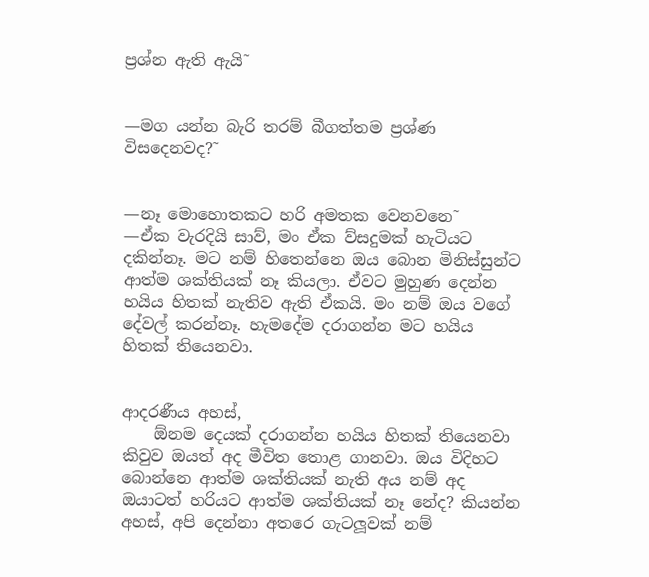ප්‍රශ්න ඇති ඇයි˜


—මග යන්න බැරි තරම් බීගත්තම ප්‍රශ්ණ විසදෙනවද?˜


—නෑ මොහොතකට හරි අමතක වෙනවනෙ˜
—ඒක වැරදියි සාව්, මං ඒක ව්සදුමක් හැටියට දකින්නෑ. මට නම් හිතෙන්නෙ ඔය බොන මිනිස්සුන්ට ආත්ම ශක්තියක් නෑ කියලා. ඒවට මුහුණ දෙන්න හයිය හිතක් නැතිව ඇති ඒකයි. මං නම් ඔය වගේ දේවල් කරන්නෑ. හැමදේම දරාගන්න මට හයිය හිතක් තියෙනවා.


ආදරණීය අහස්,
    ඕනම දෙයක් දරාගන්න හයිය හිතක් තියෙනවා කිවුව ඔයත් අද මීවිත තොළ ගානවා. ඔය විදිහට බොන්නෙ ආත්ම ශක්තියක් නැති අය නම් අද ඔයාටත් හරියට ආත්ම ශක්තියක් නෑ නේද? කියන්න අහස්, අපි දෙන්නා අතරෙ ගැටලූවක් නම්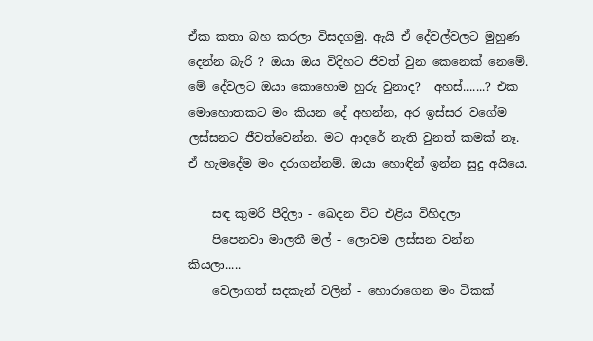ඒක කතා බහ කරලා විසදගමු. ඇයි ඒ දේවල්වලට මුහුණ දෙන්න බැරි ? ඔයා ඔය විදිහට ජිවත් වුන කෙනෙක් නෙමේ. මේ දේවලට ඔයා කොහොම හුරු වුනාද?  අහස්.......? එක මොහොතකට මං කියන දේ අහන්න, අර ඉස්සර වගේම ලස්සනට ජීවත්වෙන්න. මට ආදරේ නැති වුනත් කමක් නෑ. ඒ හැමදේම මං දරාගන්නම්. ඔයා හොඳින් ඉන්න සුදු අයියෙ.

    සඳ කුමරි පීදිලා - ඛෙදන විට එළිය විහිදලා
    පිපෙනවා මාලතී මල් - ලොවම ලස්සන වන්න කියලා.....
    වෙලාගත් සදකැන් වලින් - හොරාගෙන මං ටිකක්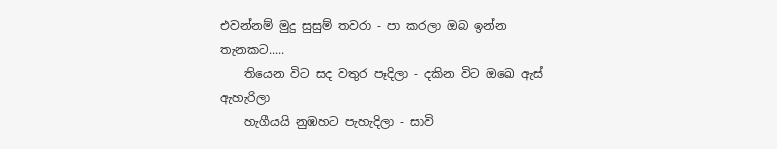එවන්නම් මුදු සුසුම් තවරා - පා කරලා ඔබ ඉන්න තැනකට.....
    තියෙන විට සද වතුර පෑදිලා - දකින විට ඔඛෙ ඇස් ඇහැරිලා
    හැගීයයි නුඹහට පැහැදිලා - සාවි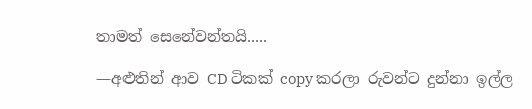තාමත් සෙනේවන්තයි.....

—අළුතින් ආව CD ටිකක් copy කරලා රුවන්ට දුන්නා ඉල්ල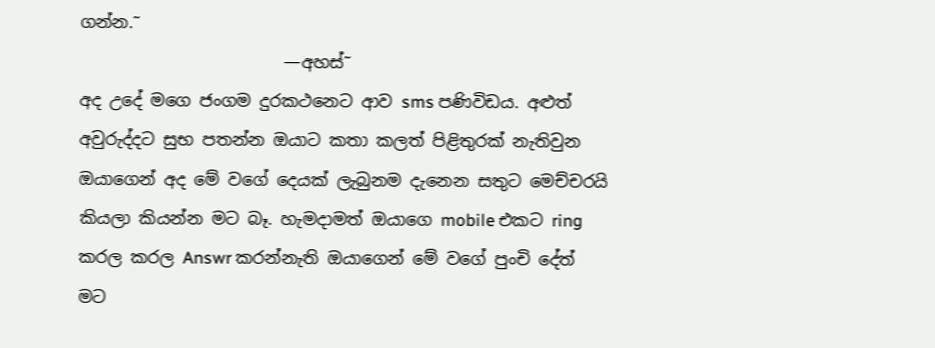ගන්න.˜
                        —අහස්˜
අද උදේ මගෙ ජංගම දුරකථනෙට ආව sms පණිවිඩය. අළුත් අවුරුද්දට සුභ පතන්න ඔයාට කතා කලත් පිළිතුරක් නැතිවුන ඔයාගෙන් අද මේ වගේ දෙයක් ලැබුනම දැනෙන සතුට මෙච්චරයි කියලා කියන්න මට බෑ. හැමදාමත් ඔයාගෙ mobile එකට ring කරල කරල Answr කරන්නැති ඔයාගෙන් මේ වගේ පුංචි දේත් මට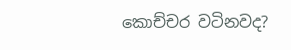කොච්චර වටිනවද?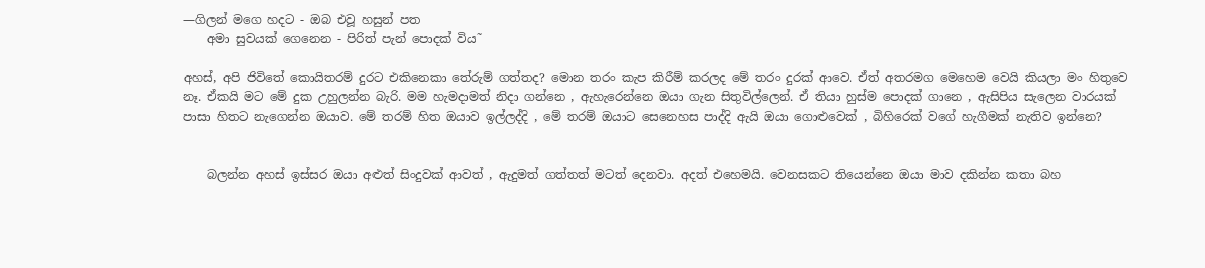—ගිලන් මගෙ හදට - ඔබ එවූ හසුන් පත
    අමා සුවයක් ගෙනෙන - පිරිත් පැන් පොදක් විය˜

අහස්, අපි ජිවිතේ කොයිතරම් දුරට එකිනෙකා තේරුම් ගත්තද? මොන තරං කැප කිරීම් කරලද මේ තරං දුරක් ආවෙ. ඒත් අතරමග මෙහෙම වෙයි කියලා මං හිතුවෙ නෑ. ඒකයි මට මේ දුක උහුලන්න බැරි. මම හැමදාමත් නිදා ගන්නෙ , ඇහැරෙන්නෙ ඔයා ගැන සිතුවිල්ලෙන්. ඒ තියා හුස්ම පොදක් ගානෙ , ඇසිපිය සැලෙන වාරයක් පාසා හිතට නැගෙන්න ඔයාව. මේ තරම් හිත ඔයාව ඉල්ලද්දි , මේ තරම් ඔයාට සෙනෙහස පාද්දි ඇයි ඔයා ගොළුවෙක් , බිහිරෙක් වගේ හැගීමක් නැතිව ඉන්නෙ?


    බලන්න අහස් ඉස්සර ඔයා අළුත් සිංදුවක් ආවත් , ඇදුමත් ගත්තත් මටත් දෙනවා. අදත් එහෙමයි. වෙනසකට තියෙන්නෙ ඔයා මාව දකින්න කතා බහ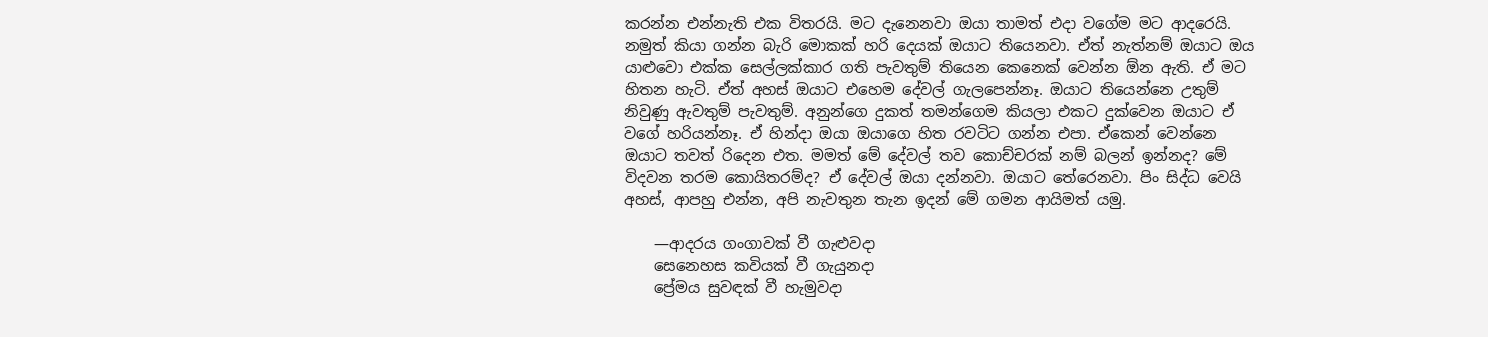කරන්න එන්නැති එක විතරයි. මට දැනෙනවා ඔයා තාමත් එදා වගේම මට ආදරෙයි. නමුත් කියා ගන්න බැරි මොකක් හරි දෙයක් ඔයාට තියෙනවා. ඒත් නැත්නම් ඔයාට ඔය යාළුවො එක්ක සෙල්ලක්කාර ගති පැවතුම් තියෙන කෙනෙක් වෙන්න ඕන ඇති. ඒ මට හිතන හැටි. ඒත් අහස් ඔයාට එහෙම දේවල් ගැලපෙන්නෑ. ඔයාට තියෙන්නෙ උතුම් නිවුණු ඇවතුම් පැවතුම්. අනුන්ගෙ දුකත් තමන්ගෙම කියලා එකට දුක්වෙන ඔයාට ඒ වගේ හරියන්නෑ. ඒ හින්දා ඔයා ඔයාගෙ හිත රවටිට ගන්න එපා. ඒකෙන් වෙන්නෙ ඔයාට තවත් රිදෙන එත. මමත් මේ දේවල් තව කොච්චරක් නම් බලන් ඉන්නද? මේ විදවන තරම කොයිතරම්ද? ඒ දේවල් ඔයා දන්නවා. ඔයාට තේරෙනවා. පිං සිද්ධ වෙයි අහස්, ආපහු එන්න, අපි නැවතුන තැන ඉදන් මේ ගමන ආයිමත් යමු.

    —ආදරය ගංගාවක් වී ගැළුවදා
    සෙනෙහස කවියක් වී ගැයුනදා
    ප්‍රේමය සුවඳක් වී හැමුවදා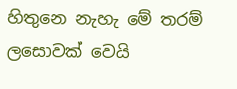හිතුනෙ නැහැ මේ තරම් ලසොවක් වෙයි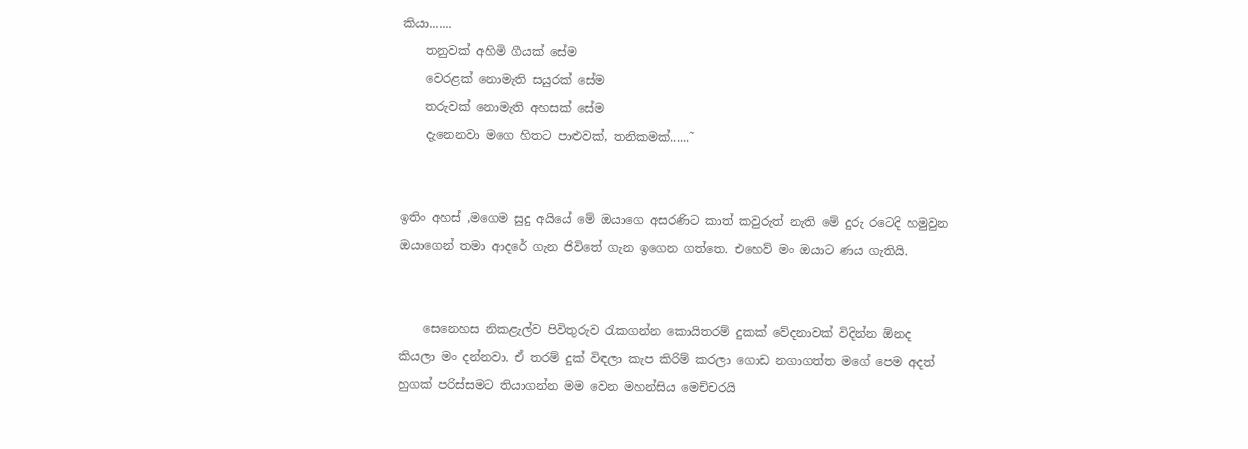කියා.......
    තනුවක් අහිමි ගීයක් සේම
    වෙරළක් නොමැති සයුරක් සේම
    තරුවක් නොමැති අහසක් සේම
    දැනෙනවා මගෙ හිතට පාළුවක්, තනිකමක්......˜


ඉතිං අහස් ,මගෙම සුදු අයියේ මේ ඔයාගෙ අසරණිට කාත් කවුරුත් නැති මේ දුරු රටෙදි හමුවුන ඔයාගෙන් තමා ආදරේ ගැන ජිවිතේ ගැන ඉගෙන ගත්තෙ. එහෙව් මං ඔයාට ණය ගැතියි.


    සෙනෙහස නිකළැල්ව පිවිතුරුව රැකගන්න කොයිතරම් දුකක් වේදනාවක් විදින්න ඕනද කියලා මං දන්නවා. ඒ තරම් දුක් විඳලා කැප කිරිම් කරලා ගොඩ නගාගත්ත මගේ පෙම අදත් හුගක් පරිස්සමට තියාගන්න මම වෙන මහන්සිය මෙච්චරයි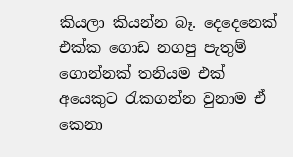කියලා කියන්න බෑ. දෙදෙනෙක් එක්ක ගොඩ නගපු පැතුම් ගොන්නක් තනියම එක් අයෙකුට රැකගන්න වුනාම ඒ කෙනා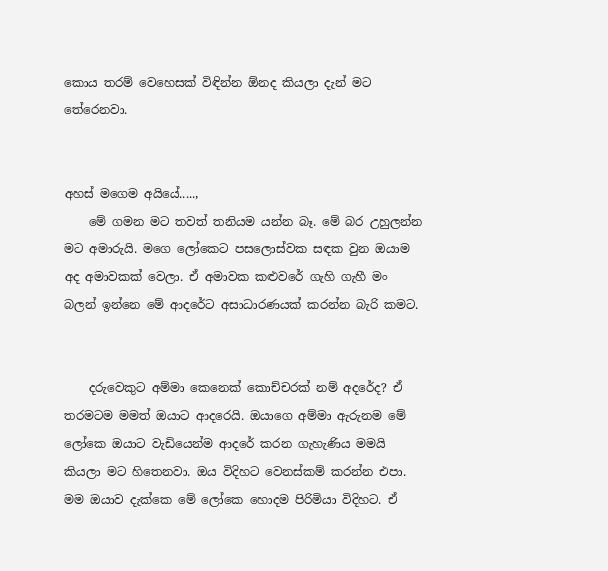කොය තරම් වෙහෙසක් විඳින්න ඕනද කියලා දැන් මට තේරෙනවා.


අහස් මගෙම අයියේ.....,
    මේ ගමන මට තවත් තනියම යන්න බෑ. මේ බර උහුලන්න මට අමාරුයි. මගෙ ලෝකෙට පසලොස්වක සඳක වුන ඔයාම අද අමාවකක් වෙලා. ඒ අමාවක කළුවරේ ගැහි ගැහී මං බලන් ඉන්නෙ මේ ආදරේට අසාධාරණයක් කරන්න බැරි කමට.


    දරුවෙකුට අම්මා කෙනෙක් කොච්චරක් නම් අදරේද? ඒ තරමටම මමත් ඔයාට ආදරෙයි. ඔයාගෙ අම්මා ඇරුනම මේ ලෝකෙ ඔයාට වැඩියෙන්ම ආදරේ කරන ගැහැණිය මමයි කියලා මට හිතෙනවා. ඔය විදිහට වෙනස්කම් කරන්න එපා. මම ඔයාව දැක්කෙ මේ ලෝකෙ හොදම පිරිමියා විදිහට. ඒ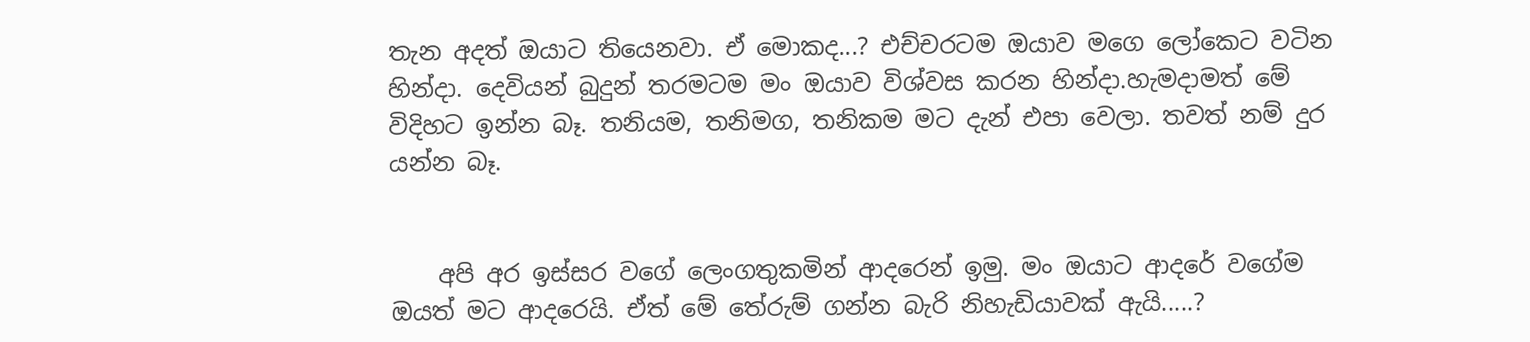තැන අදත් ඔයාට තියෙනවා. ඒ මොකද...? එච්චරටම ඔයාව මගෙ ලෝකෙට වටින හින්දා. දෙවියන් බුදුන් තරමටම මං ඔයාව විශ්වස කරන හින්දා.හැමදාමත් මේ විදිහට ඉන්න බෑ. තනියම, තනිමග, තනිකම මට දැන් එපා වෙලා. තවත් නම් දුර යන්න බෑ.


    අපි අර ඉස්සර වගේ ලෙංගතුකමින් ආදරෙන් ඉමු. මං ඔයාට ආදරේ වගේම ඔයත් මට ආදරෙයි. ඒත් මේ තේරුම් ගන්න බැරි නිහැඩියාවක් ඇයි.....?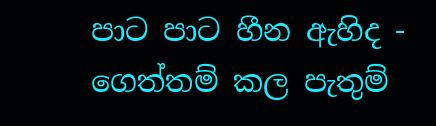පාට පාට හීන ඇහිද - ගෙත්තම් කල පැතුම්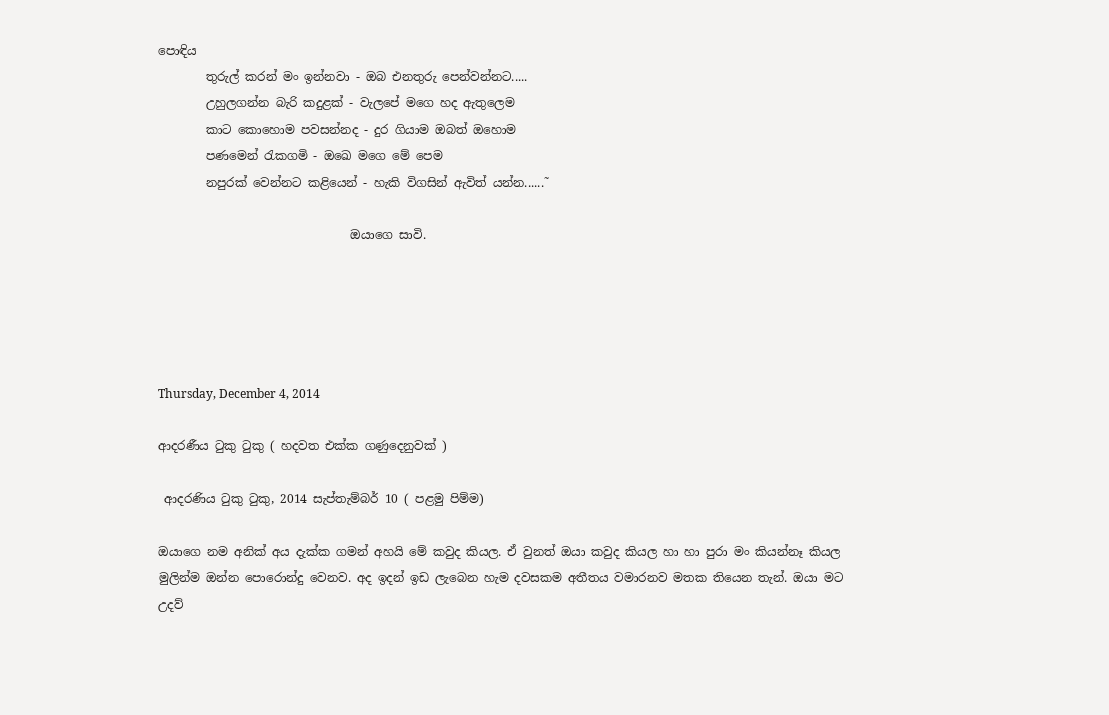පොඳිය
        තුරුල් කරන් මං ඉන්නවා - ඔබ එනතුරු පෙන්වන්නට.....
        උහුලගන්න බැරි කදුළක් - වැලපේ මගෙ හද ඇතුලෙම
        කාට කොහොම පවසන්නද - දුර ගියාම ඔබත් ඔහොම
        පණමෙන් රැකගමි - ඔඛෙ මගෙ මේ පෙම
        නපුරක් වෙන්නට කළියෙන් - හැකි විගසින් ඇවිත් යන්න......˜

                                ඔයාගෙ සාවි.





Thursday, December 4, 2014

ආදරණීය ටුකු ටුකු ( හදවත එක්ක ගණුදෙනුවක් )

 ආදරණිය ටුකු ටුකු, 2014 සැප්තැම්බර් 10 ( පළමු පිම්ම)

ඔයාගෙ නම අනික් අය දැක්ක ගමන් අහයි මේ කවුද කියල. ඒ වුනත් ඔයා කවුද කියල හා හා පුරා මං කියන්නෑ කියල මුලින්ම ඔන්න පොරොන්දු වෙනව. අද ඉදන් ඉඩ ලැබෙන හැම දවසකම අතීතය වමාරනව මතක තියෙන තැන්. ඔයා මට උදව්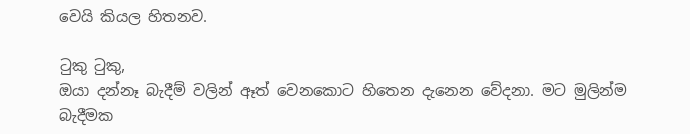වෙයි කියල හිතනව.

ටුකු ටුකු,
ඔයා දන්නෑ බැදීම් වලින් ඈත් වෙනකොට හිතෙන දැනෙන වේදනා. මට මුලින්ම බැදීමක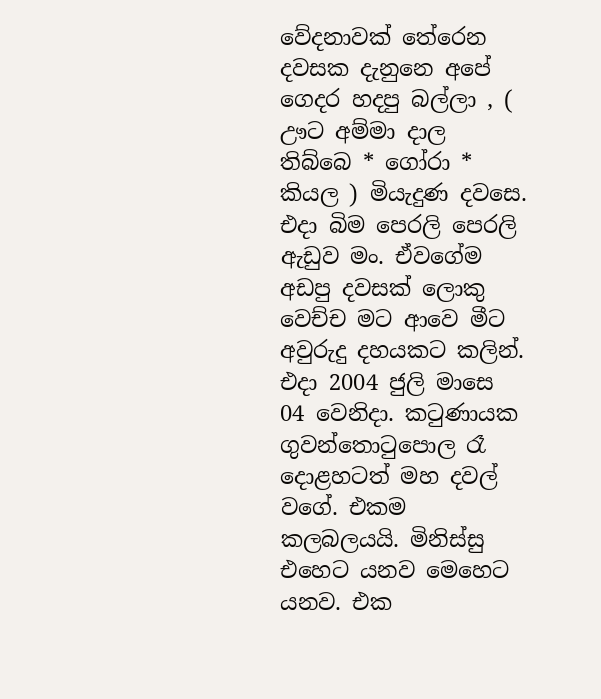වේදනාවක් තේරෙන දවසක දැනුනෙ අපේ ගෙදර හදපු බල්ලා , ( ඌට අම්මා දාල තිබ්බෙ * ගෝරා * කියල ) මියැදුණ දවසෙ. එදා බිම පෙරලි පෙරලි ඇඩුව මං. ඒවගේම අඩපු දවසක් ලොකු වෙච්ච මට ආවෙ මීට අවුරුදු දහයකට කලින්. එදා 2004 ජුලි මාසෙ 04 වෙනිදා. කටුණායක ගුවන්තොටුපොල රෑ දොළහටත් මහ දවල් වගේ. එකම කලබලයයි. මිනිස්සු එහෙට යනව මෙහෙට යනව. එක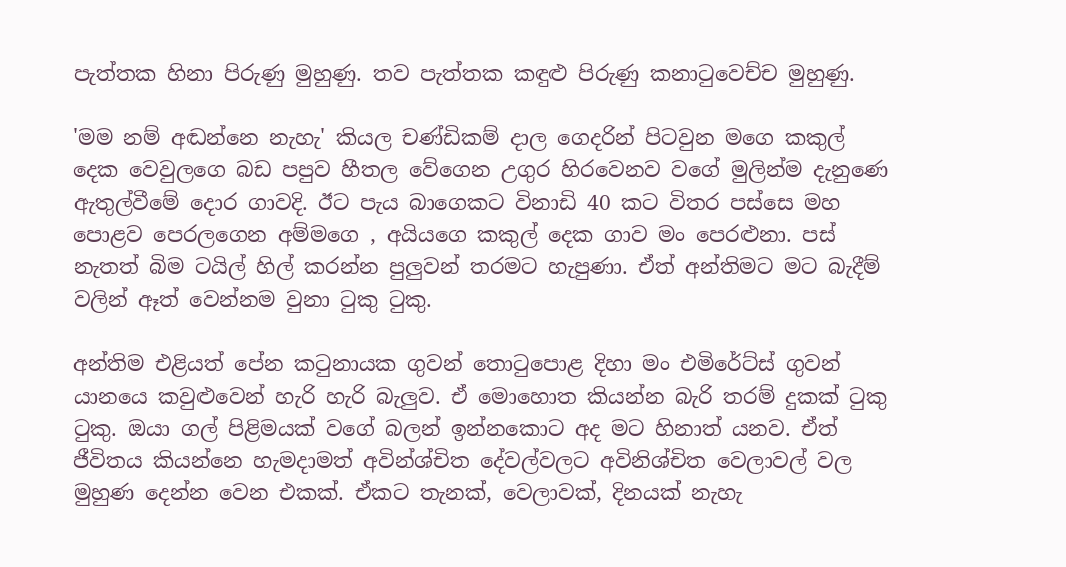පැත්තක හිනා පිරුණු මුහුණු. තව පැත්තක කඳුළු පිරුණු කනාටුවෙච්ච මුහුණු.

'මම නම් අඬන්නෙ නැහැ' කියල චණ්ඩිකම් දාල ගෙදරින් පිටවුන මගෙ කකුල් දෙක වෙවුලගෙ බඩ පපුව හීතල වේගෙන උගුර හිරවෙනව වගේ මුලින්ම දැනුණෙ ඇතුල්වීමේ දොර ගාවදි. ඊට පැය බාගෙකට විනාඩි 40 කට විතර පස්සෙ මහ පොළව පෙරලගෙන අම්මගෙ , අයියගෙ කකුල් දෙක ගාව මං පෙරළුනා. පස් නැතත් බිම ටයිල් හිල් කරන්න පුලුවන් තරමට හැපුණා. ඒත් අන්තිමට මට බැදීම් වලින් ඈත් වෙන්නම වුනා ටුකු ටුකු.

අන්තිම එළියත් පේන කටුනායක ගුවන් තොටුපොළ දිහා මං එමිරේට්ස් ගුවන් යානයෙ කවුළුවෙන් හැරි හැරි බැලුව. ඒ මොහොත කියන්න බැරි තරම් දුකක් ටුකු ටුකු. ඔයා ගල් පිළිමයක් වගේ බලන් ඉන්නකොට අද මට හිනාත් යනව. ඒත් ජීවිතය කියන්නෙ හැමදාමත් අවින්ශ්චිත දේවල්වලට අවිනිශ්චිත වෙලාවල් වල මුහුණ දෙන්න වෙන එකක්. ඒකට තැනක්, වෙලාවක්, දිනයක් නැහැ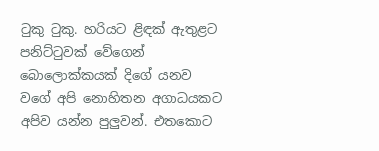ටුකු ටුකු. හරියට ළිඳක් ඇතුළට පනිට්ටුවක් වේගෙන් බොලොක්කයක් දිගේ යනව වගේ අපි නොහිතන අගාධයකට අපිව යන්න පුලුවන්. එතකොට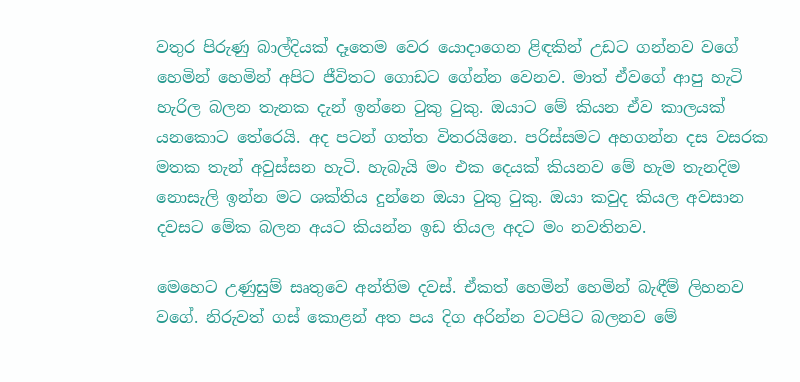වතුර පිරුණු බාල්දියක් දෑතෙම වෙර යොදාගෙන ළිඳකින් උඩට ගන්නව වගේ හෙමින් හෙමින් අපිට ජීවිතට ගොඩට ගේන්න වෙනව. මාත් ඒවගේ ආපු හැටි හැරිල බලන තැනක දැන් ඉන්නෙ ටුකු ටුකු. ඔයාට මේ කියන ඒව කාලයක් යනකොට තේරෙයි. අද පටන් ගත්ත විතරයිනෙ. පරිස්සමට අහගන්න දස වසරක මතක තැන් අවුස්සන හැටි. හැබැයි මං එක දෙයක් කියනව මේ හැම තැනදිම නොසැලි ඉන්න මට ශක්තිය දුන්නෙ ඔයා ටුකු ටුකු. ඔයා කවුද කියල අවසාන දවසට මේක බලන අයට කියන්න ඉඩ තියල අදට මං නවතිනව.

මෙහෙට උණුසුම් සෘතුවෙ අන්තිම දවස්. ඒකත් හෙමින් හෙමින් බැඳීම් ලිහනව වගේ. නිරුවත් ගස් කොළන් අත පය දිග අරින්න වටපිට බලනව මේ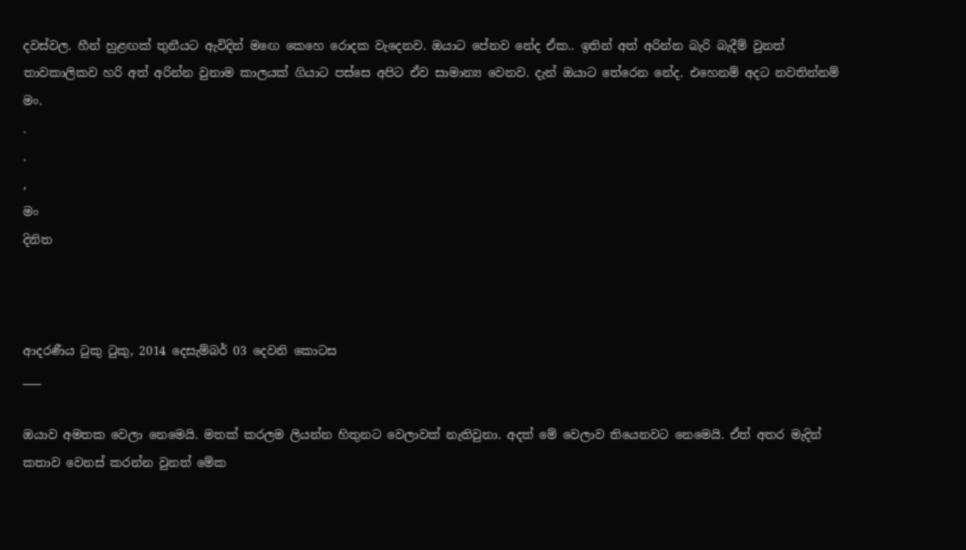දවස්වල. හීන් හුළඟක් තුනීයට ඇවිදින් මඟෙ කෙහෙ රොදක වැදෙනව. ඔයාට පේනව නේද ඒක.. ඉතින් අත් අරින්න බැරි බැදීම් වුනත් තාවකාලිකව හරි අත් අරින්න වුනාම කාලයක් ගියාට පස්සෙ අපිට ඒව සාමාන්‍ය වෙනව. දැන් ඔයාට තේරෙන නේද. එහෙනම් අදට නවතින්නම් මං.
.
.
,
මං
දිනිත



ආදරණීය ටුකු ටුකු, 2014 දෙසැම්බර් 03 දෙවනි කොටස
___

ඔයාව අමතක වෙලා නෙමෙයි. මතක් කරලම ලියන්න හිතුනට වෙලාවක් නැතිවුනා. අදත් මේ වෙලාව තියෙනවට නෙමෙයි. ඒත් අතර මැදින් කතාව වෙනස් කරන්න වුනත් මේක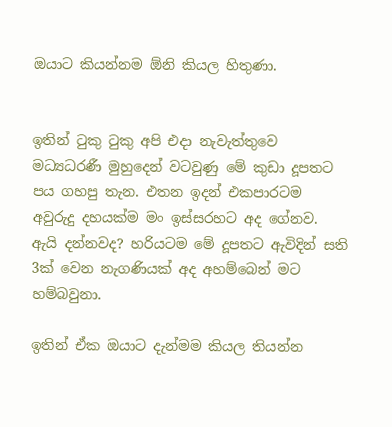ඔයාට කියන්නම ඕනි කියල හිතුණා.


ඉතින් ටුකු ටුකු අපි එදා නැවැත්තුවෙ මධ්‍යධරණී මුහුදෙන් වටවුණු මේ කුඩා දූපතට පය ගහපු තැන. එතන ඉදන් එකපාරටම අවුරුදු දහයක්ම මං ඉස්සරහට අද ගේනව. ඇයි දන්නවද? හරියටම මේ දූපතට ඇවිදින් සති 3ක් වෙන නැගණියක් අද අහම්බෙන් මට හම්බවුනා.

ඉතින් ඒක ඔයාට දැන්මම කියල තියන්න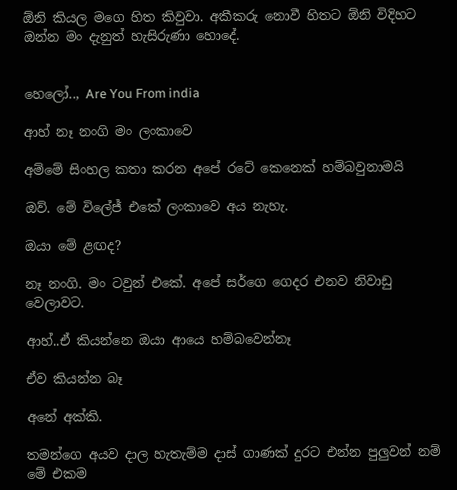ඕනි කියල මගෙ හිත කිවුවා. අකීකරු නොවී හිතට ඕනි විදිහට ඔන්න මං දැනුත් හැසිරුණා හොදේ.


හෙලෝ.., Are You From india

ආහ් නෑ නංගි මං ලංකාවෙ

අම්මේ සිංහල කතා කරන අපේ රටේ කෙනෙක් හම්බවුනාමයි

ඔව්. මේ විලේජ් එකේ ලංකාවෙ අය නැහැ.

ඔයා මේ ළඟද?

නෑ නංගි. මං ටවුන් එකේ. අපේ සර්ගෙ ගෙදර එනව නිවාඩු වෙලාවට.

ආහ්..ඒ කියන්නෙ ඔයා ආයෙ හම්බවෙන්නෑ

ඒව කියන්න බෑ

අනේ අක්කි.

තමන්ගෙ අයව දාල හැතැම්ම දාස් ගාණක් දුරට එන්න පුලුවන් නම් මේ එකම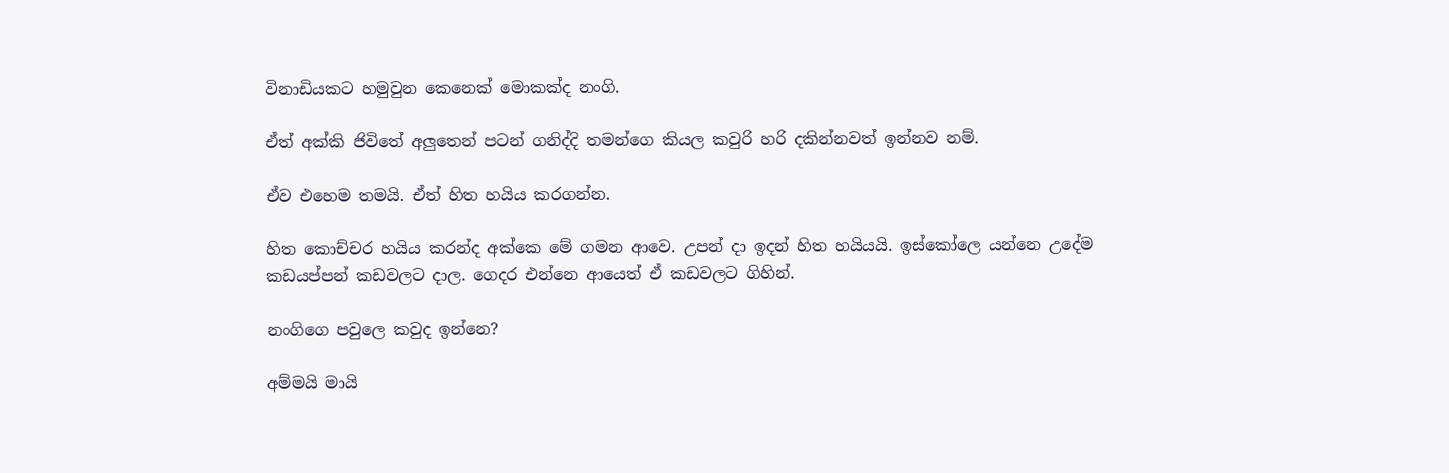විනාඩියකට හමුවුන කෙනෙක් මොකක්ද නංගි.

ඒත් අක්කි ජිවිතේ අලුතෙන් පටන් ගනිද්දි තමන්ගෙ කියල කවුරි හරි දකින්නවත් ඉන්නව නම්.

ඒව එහෙම තමයි. ඒත් හිත හයිය කරගන්න.

හිත කොච්චර හයිය කරන්ද අක්කෙ මේ ගමන ආවෙ. උපන් දා ඉදන් හිත හයියයි. ඉස්කෝලෙ යන්නෙ උදේම කඩයප්පන් කඩවලට දාල. ගෙදර එන්නෙ ආයෙත් ඒ කඩවලට ගිහින්.

නංගිගෙ පවුලෙ කවුද ඉන්නෙ?

අම්මයි මායි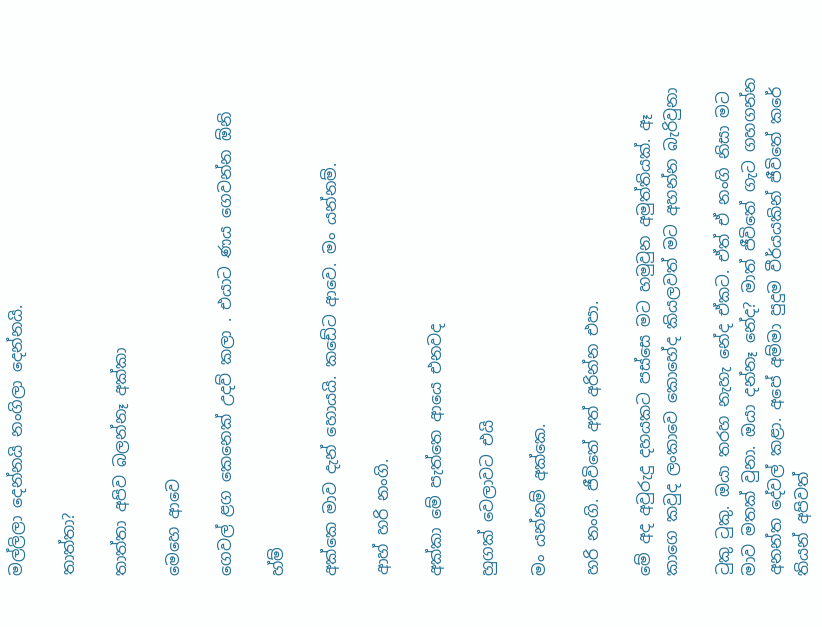මල්ලිලා දෙන්නයි නංගිලා දෙන්නයි.

තාත්තා?

තාත්තා අපිව බලන්නෑ අක්කා

මෙහෙ ආවෙ

ගෙවල් ළග කෙනෙක් උදව් කලා . එයාට ණය ගෙවන්න ඕනි

හ්ම්

අක්කෙ මාව දැන් හොයයි. කඩේට ආවෙ. මං යන්නම්.

ආහ් හරි නංගි.

අක්කා මේ පැත්තෙ ආයෙ එනවද

හුගක් වෙලාවට එයි

මං යන්නම් අක්කෙ.

හරි නංගි. ජීවිතේ අත් අරින්න එපා.

මේ අද අවුරුදු දහයකට පස්සෙ මට හමුවුන අමුත්තියක්. ඈ කාගෙ කවුද ලංකාවෙ කොහේද කියලවත් මට අහන්න බැරිවුනා

ටුකු ටුකු. ඔයා තරහ නැහැ නේද ඒකට. ඒත් ඒ නංගි නිසා මට මාව මතක් වුනා. ඔයා දන්නෑ නේද? මාත් ජීවිතේ ගැට ගහගන්න අනන්ත දේවල් කළා. අපේ අම්මා පුදුම වීර්යයකින් ජීවිතේ කරේ තියන් අපිවත්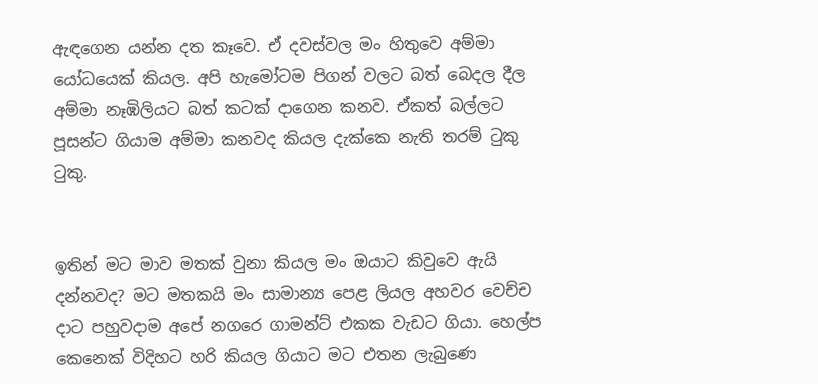ඇඳගෙන යන්න දත කෑවෙ. ඒ දවස්වල මං හිතුවෙ අම්මා යෝධයෙක් කියල. අපි හැමෝටම පිගන් වලට බත් බෙදල දීල අම්මා නෑඹිලියට බත් කටක් දාගෙන කනව. ඒකත් බල්ලට පූසන්ට ගියාම අම්මා කනවද කියල දැක්කෙ නැති තරම් ටුකු ටුකු.


ඉතින් මට මාව මතක් වුනා කියල මං ඔයාට කිවුවෙ ඇයි දන්නවද? මට මතකයි මං සාමාන්‍ය පෙළ ලියල අහවර වෙච්ච දාට පහුවදාම අපේ නගරෙ ගාමන්ට් එකක වැඩට ගියා. හෙල්ප කෙනෙක් විදිහට හරි කියල ගියාට මට එතන ලැබුණෙ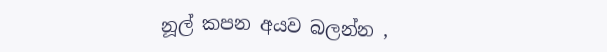නූල් කපන අයව බලන්න ,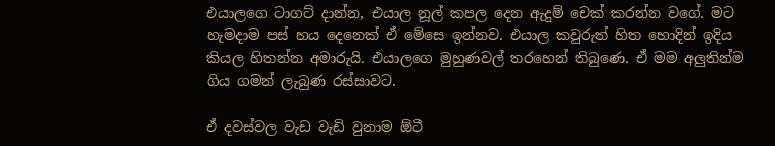එයාලගෙ ටාගට් දාන්න, එයාල නූල් කපල දෙන ඇදුම් චෙක් කරන්න වගේ. මට හැමදාම පස් හය දෙනෙක් ඒ මේසෙ ඉන්නව. එයාල කවුරුත් හිත හොදින් ඉදිය කියල හිතන්න අමාරුයි. එයාලගෙ මුහුණවල් තරහෙන් තිබුණෙ. ඒ මම අලුතින්ම ගිය ගමන් ලැබුණ රස්සාවට.

ඒ දවස්වල වැඩ වැඩි වුනාම ඕටී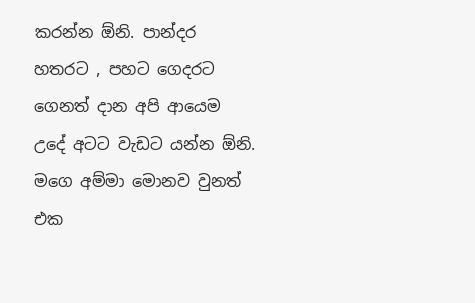කරන්න ඕනි. පාන්දර හතරට , පහට ගෙදරට ගෙනත් දාන අපි ආයෙම උදේ අටට වැඩට යන්න ඕනි. මගෙ අම්මා මොනව වුනත් එක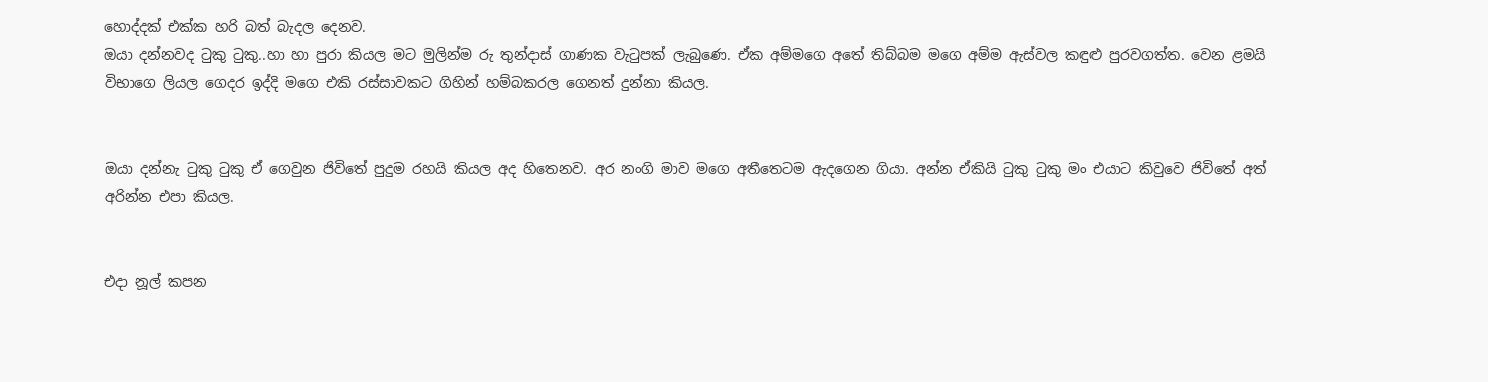හොද්දක් එක්ක හරි බත් බැදල දෙනව.
ඔයා දන්නවද ටුකු ටුකු..හා හා පුරා කියල මට මුලින්ම රු තුන්දාස් ගාණක වැටුපක් ලැබුණෙ. ඒක අම්මගෙ අතේ තිබ්බම මගෙ අම්ම ඇස්වල කඳුළු පුරවගත්ත. වෙන ළමයි විභාගෙ ලියල ගෙදර ඉද්දි මගෙ එකි රස්සාවකට ගිහින් හම්බකරල ගෙනත් දුන්නා කියල.


ඔයා දන්නැ ටුකු ටුකු ඒ ගෙවුන ජිවිතේ පුදුම රහයි කියල අද හිතෙනව. අර නංගි මාව මගෙ අතීතෙටම ඇදගෙන ගියා. අන්න ඒකියි ටුකු ටුකු මං එයාට කිවුවෙ ජිවිතේ අත් අරින්න එපා කියල.


එදා නූල් කපන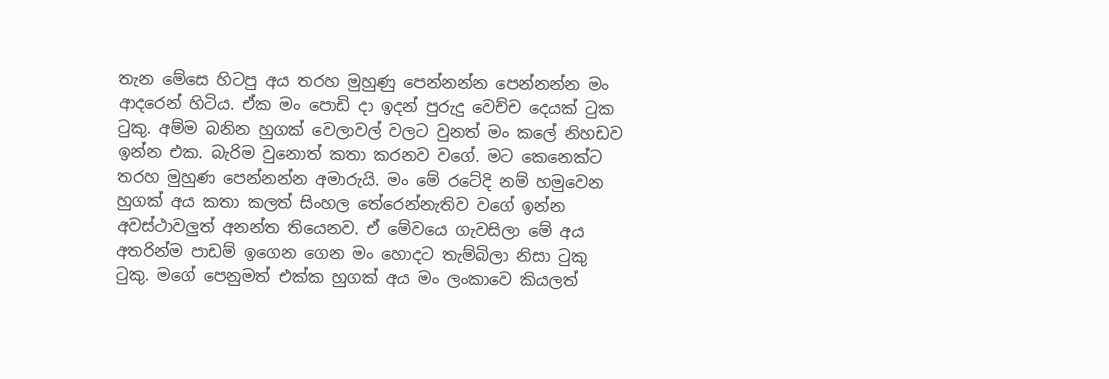තැන මේසෙ හිටපු අය තරහ මුහුණු පෙන්නන්න පෙන්නන්න මං ආදරෙන් හිටිය. ඒක මං පොඩි දා ඉදන් පුරුදු වෙච්ච දෙයක් ටුක ටුකු. අම්ම බනින හුගක් වෙලාවල් වලට වුනත් මං කලේ නිහඩව ඉන්න එක. බැරිම වුනොත් කතා කරනව වගේ. මට කෙනෙක්ට තරහ මුහුණ පෙන්නන්න අමාරුයි. මං මේ රටේදි නම් හමුවෙන හුගක් අය කතා කලත් සිංහල තේරෙන්නැතිව වගේ ඉන්න අවස්ථාවලුත් අනන්ත තියෙනව. ඒ මේවයෙ ගැවසිලා මේ අය අතරින්ම පාඩම් ඉගෙන ගෙන මං හොදට තැම්බිලා නිසා ටුකු ටුකු. මගේ පෙනුමත් එක්ක හුගක් අය මං ලංකාවෙ කියලත්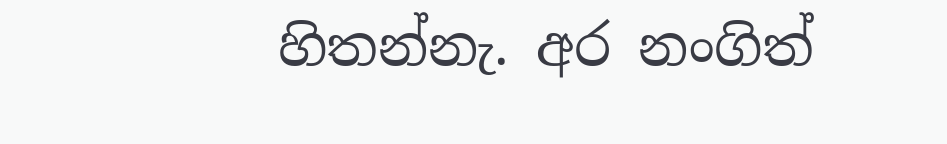හිතන්නැ. අර නංගිත්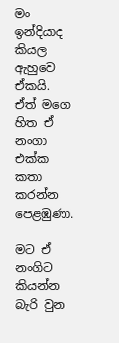මං ඉන්දියාද කියල ඇහුවෙ ඒකයි. ඒත් මගෙ හිත ඒ නංගා එක්ක කතා කරන්න පෙළඹුණා.

මට ඒ නංගිට කියන්න බැරි වුන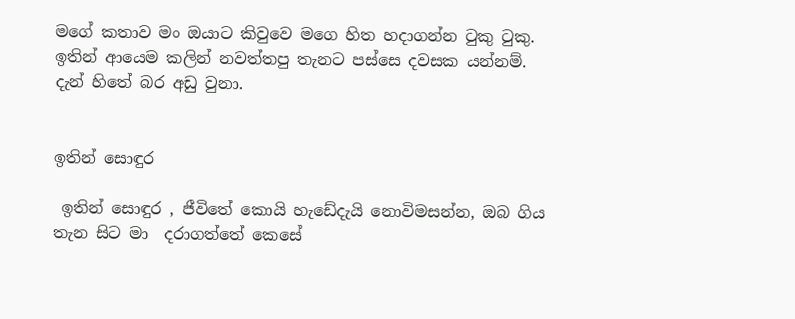මගේ කතාව මං ඔයාට කිවුවෙ මගෙ හිත හදාගන්න ටුකු ටුකු. ඉතින් ආයෙම කලින් නවත්තපු තැනට පස්සෙ දවසක යන්නම්. දැන් හිතේ බර අඩු වුනා.


ඉතින් සොඳුර

 ඉතින් සොඳුර , ජීවිතේ කොයි හැඩේදැයි නොවිමසන්න, ඔබ ගිය තැන සිට මා  දරාගත්තේ කෙසේ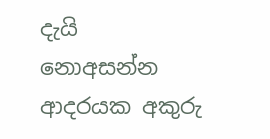දැයි නොඅසන්න  ආදරයක අකුරු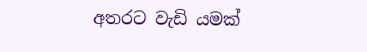අතරට වැඩි යමක්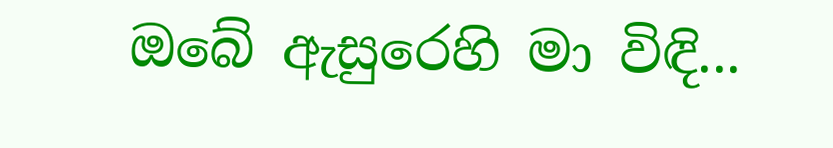ඔබේ ඇසුරෙහි මා විඳි...